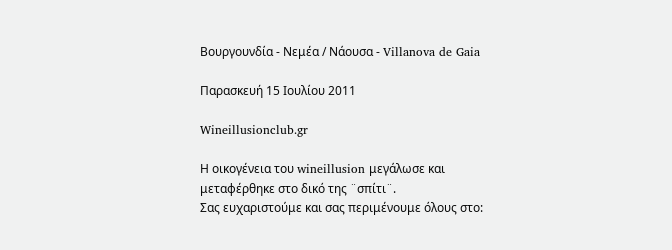Bουργουνδία - Νεμέα / Νάουσα - Villanova de Gaia

Παρασκευή 15 Ιουλίου 2011

Wineillusionclub.gr

Η οικογένεια του wineillusion μεγάλωσε και
μεταφέρθηκε στο δικό της ¨σπίτι¨.
Σας ευχαριστούμε και σας περιμένουμε όλους στο: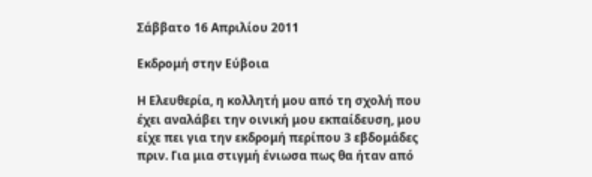Σάββατο 16 Απριλίου 2011

Εκδρομή στην Εύβοια

Η Ελευθερία, η κολλητή μου από τη σχολή που έχει αναλάβει την οινική μου εκπαίδευση, μου είχε πει για την εκδρομή περίπου 3 εβδομάδες πριν. Για μια στιγμή ένιωσα πως θα ήταν από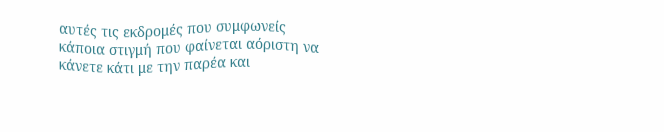αυτές τις εκδρομές που συμφωνείς κάποια στιγμή που φαίνεται αόριστη να κάνετε κάτι με την παρέα και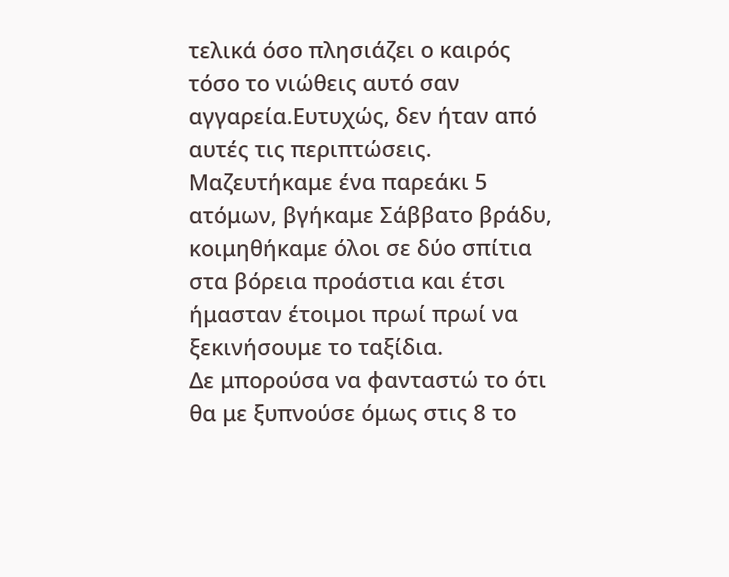τελικά όσο πλησιάζει ο καιρός τόσο το νιώθεις αυτό σαν αγγαρεία.Ευτυχώς, δεν ήταν από αυτές τις περιπτώσεις. Μαζευτήκαμε ένα παρεάκι 5 ατόμων, βγήκαμε Σάββατο βράδυ, κοιμηθήκαμε όλοι σε δύο σπίτια στα βόρεια προάστια και έτσι ήμασταν έτοιμοι πρωί πρωί να ξεκινήσουμε το ταξίδια.
Δε μπορούσα να φανταστώ το ότι θα με ξυπνούσε όμως στις 8 το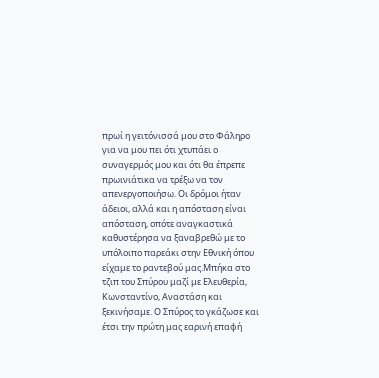πρωί η γειτόνισσά μου στο Φάληρο για να μου πει ότι χτυπάει ο συναγερμός μου και ότι θα έπρεπε πρωινιάτικα να τρέξω να τον απενεργοποιήσω. Οι δρόμοι ήταν άδειοι, αλλά και η απόσταση είναι απόσταση, οπότε αναγκαστικά καθυστέρησα να ξαναβρεθώ με το υπόλοιπο παρεάκι στην Εθνική όπου είχαμε το ραντεβού μας.Μπήκα στο τζιπ του Σπύρου μαζί με Ελευθερία, Κωνσταντίνο, Αναστάση και ξεκινήσαμε. Ο Σπύρος το γκάζωσε και έτσι την πρώτη μας εαρινή επαφή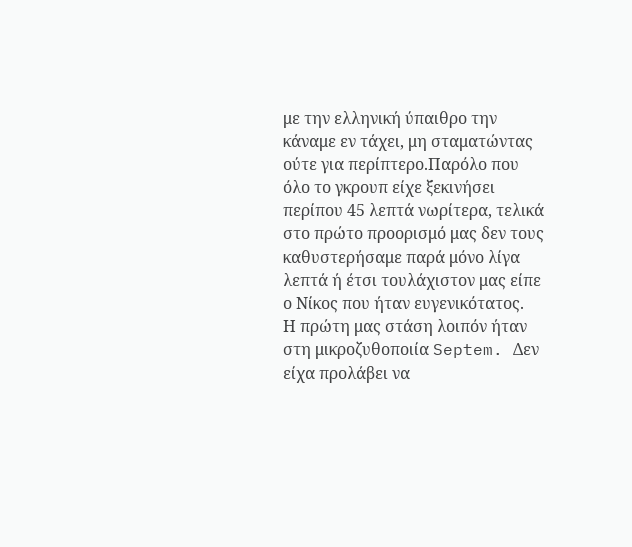με την ελληνική ύπαιθρο την κάναμε εν τάχει, μη σταματώντας ούτε για περίπτερο.Παρόλο που όλο το γκρουπ είχε ξεκινήσει περίπου 45 λεπτά νωρίτερα, τελικά στο πρώτο προορισμό μας δεν τους καθυστερήσαμε παρά μόνο λίγα λεπτά ή έτσι τουλάχιστον μας είπε ο Νίκος που ήταν ευγενικότατος.
Η πρώτη μας στάση λοιπόν ήταν στη μικροζυθοποιία Septem. Δεν είχα προλάβει να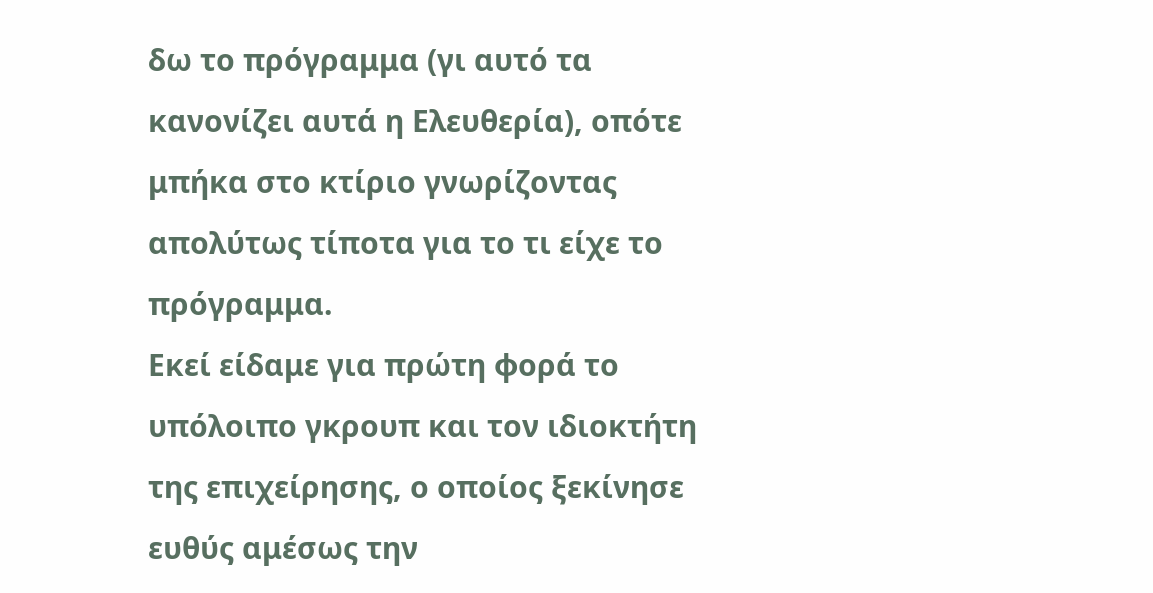δω το πρόγραμμα (γι αυτό τα κανονίζει αυτά η Ελευθερία), οπότε μπήκα στο κτίριο γνωρίζοντας απολύτως τίποτα για το τι είχε το πρόγραμμα.
Εκεί είδαμε για πρώτη φορά το υπόλοιπο γκρουπ και τον ιδιοκτήτη της επιχείρησης, ο οποίος ξεκίνησε ευθύς αμέσως την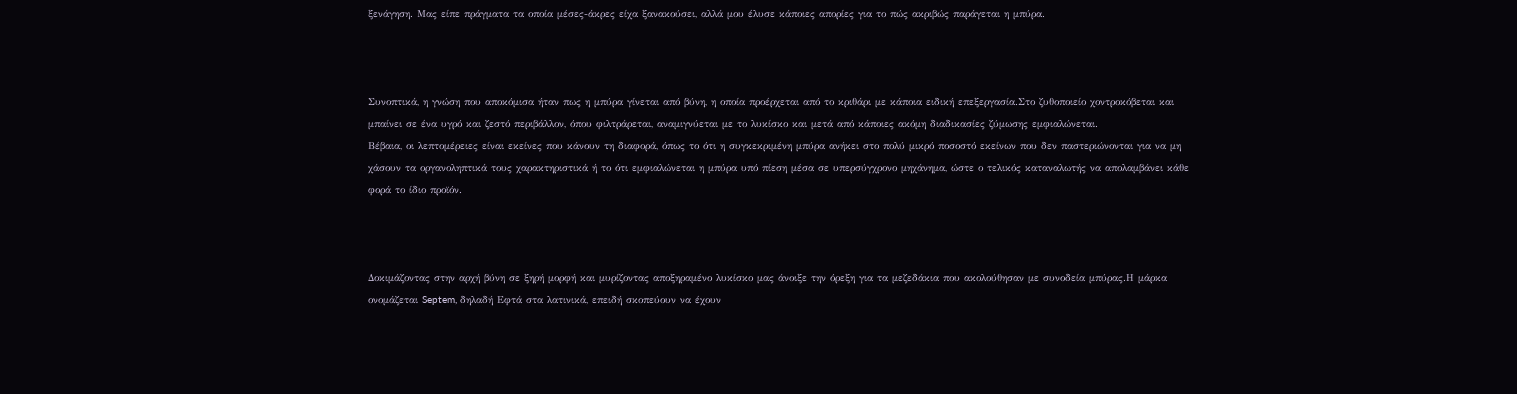ξενάγηση. Μας είπε πράγματα τα οποία μέσες-άκρες είχα ξανακούσει, αλλά μου έλυσε κάποιες απορίες για το πώς ακριβώς παράγεται η μπύρα.



Συνοπτικά, η γνώση που αποκόμισα ήταν πως η μπύρα γίνεται από βύνη, η οποία προέρχεται από το κριθάρι με κάποια ειδική επεξεργασία.Στο ζυθοποιείο χοντροκόβεται και μπαίνει σε ένα υγρό και ζεστό περιβάλλον, όπου φιλτράρεται, αναμιγνύεται με το λυκίσκο και μετά από κάποιες ακόμη διαδικασίες ζύμωσης εμφιαλώνεται.
Βέβαια, οι λεπτομέρειες είναι εκείνες που κάνουν τη διαφορά, όπως το ότι η συγκεκριμένη μπύρα ανήκει στο πολύ μικρό ποσοστό εκείνων που δεν παστεριώνονται για να μη χάσουν τα οργανοληπτικά τους χαρακτηριστικά ή το ότι εμφιαλώνεται η μπύρα υπό πίεση μέσα σε υπερσύγχρονο μηχάνημα, ώστε ο τελικός καταναλωτής να απολαμβάνει κάθε φορά το ίδιο προϊόν.



Δοκιμάζοντας στην αρχή βύνη σε ξηρή μορφή και μυρίζοντας αποξηραμένο λυκίσκο μας άνοιξε την όρεξη για τα μεζεδάκια που ακολούθησαν με συνοδεία μπύρας.Η μάρκα ονομάζεται Septem, δηλαδή Εφτά στα λατινικά, επειδή σκοπεύουν να έχουν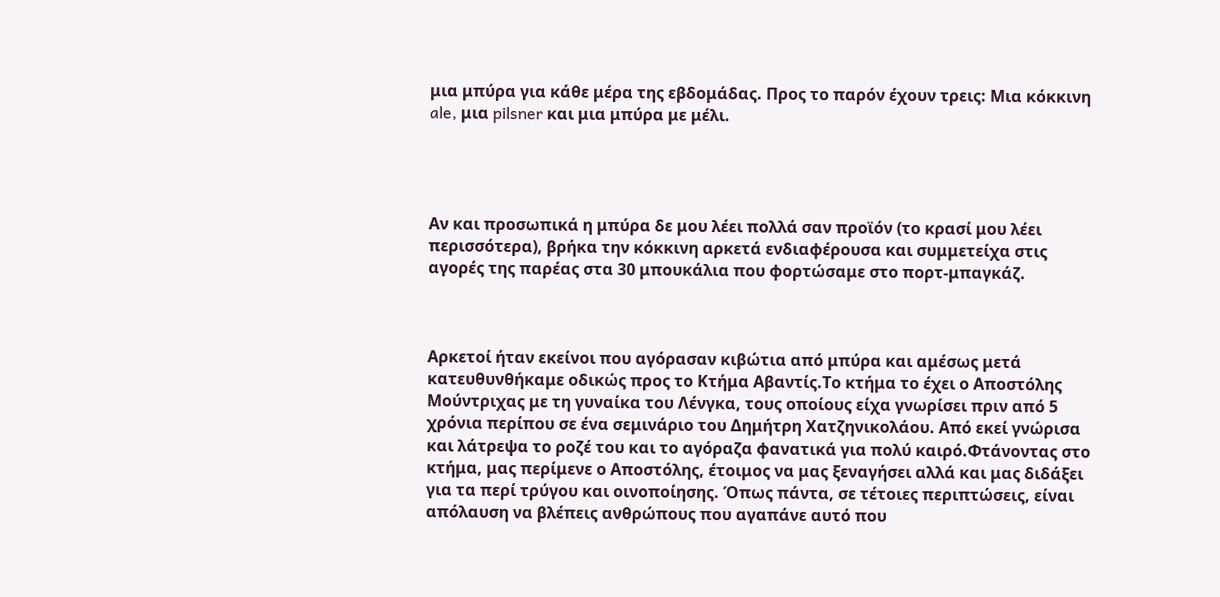μια μπύρα για κάθε μέρα της εβδομάδας. Προς το παρόν έχουν τρεις: Μια κόκκινη ale, μια pilsner και μια μπύρα με μέλι.




Αν και προσωπικά η μπύρα δε μου λέει πολλά σαν προϊόν (το κρασί μου λέει περισσότερα), βρήκα την κόκκινη αρκετά ενδιαφέρουσα και συμμετείχα στις αγορές της παρέας στα 30 μπουκάλια που φορτώσαμε στο πορτ-μπαγκάζ.



Αρκετοί ήταν εκείνοι που αγόρασαν κιβώτια από μπύρα και αμέσως μετά κατευθυνθήκαμε οδικώς προς το Κτήμα Αβαντίς.Το κτήμα το έχει ο Αποστόλης Μούντριχας με τη γυναίκα του Λένγκα, τους οποίους είχα γνωρίσει πριν από 5 χρόνια περίπου σε ένα σεμινάριο του Δημήτρη Χατζηνικολάου. Από εκεί γνώρισα και λάτρεψα το ροζέ του και το αγόραζα φανατικά για πολύ καιρό.Φτάνοντας στο κτήμα, μας περίμενε ο Αποστόλης, έτοιμος να μας ξεναγήσει αλλά και μας διδάξει για τα περί τρύγου και οινοποίησης. Όπως πάντα, σε τέτοιες περιπτώσεις, είναι απόλαυση να βλέπεις ανθρώπους που αγαπάνε αυτό που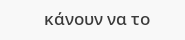κάνουν να το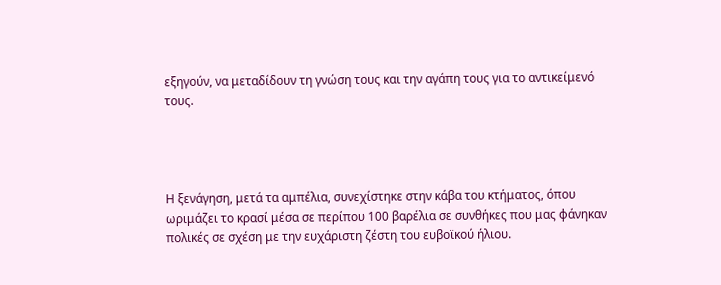εξηγούν, να μεταδίδουν τη γνώση τους και την αγάπη τους για το αντικείμενό τους.




Η ξενάγηση, μετά τα αμπέλια, συνεχίστηκε στην κάβα του κτήματος, όπου ωριμάζει το κρασί μέσα σε περίπου 100 βαρέλια σε συνθήκες που μας φάνηκαν πολικές σε σχέση με την ευχάριστη ζέστη του ευβοϊκού ήλιου.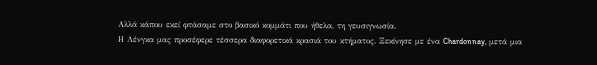Αλλά κάπου εκεί φτάσαμε στο βασικό κομμάτι που ήθελα, τη γευσιγνωσία.
Η Λένγκα μας προσέφερε τέσσερα διαφορετικά κρασιά του κτήματος. Ξεκίνησε με ένα Chardonnay, μετά μια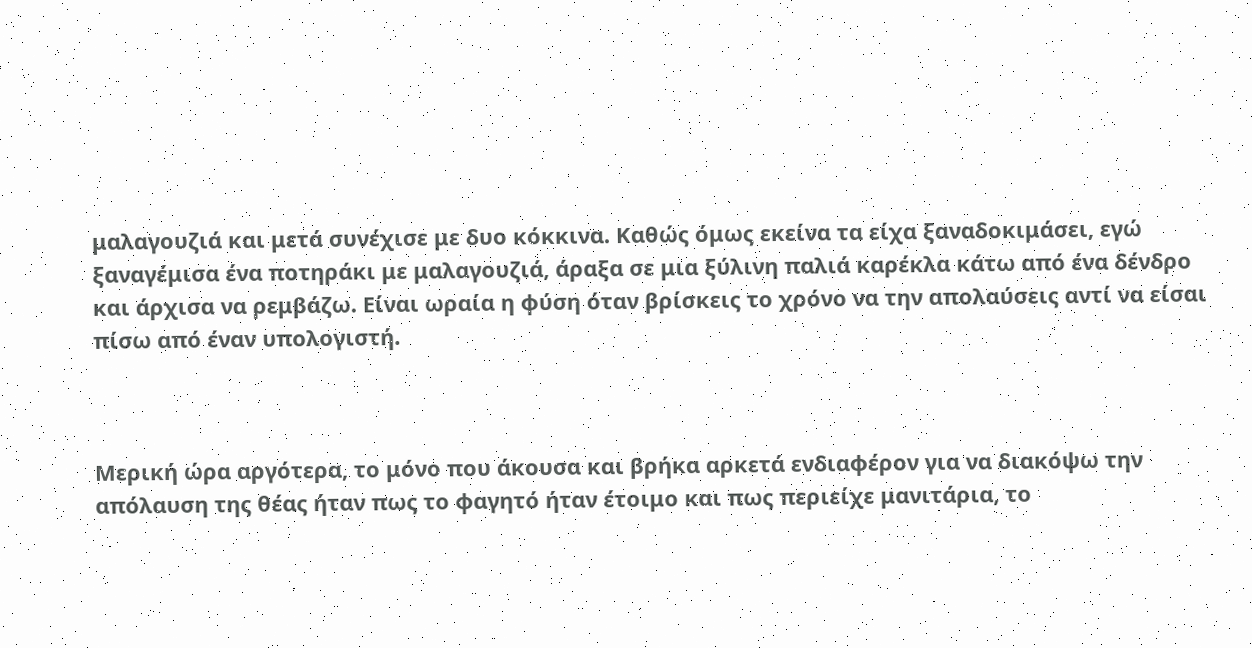μαλαγουζιά και μετά συνέχισε με δυο κόκκινα. Καθώς όμως εκείνα τα είχα ξαναδοκιμάσει, εγώ ξαναγέμισα ένα ποτηράκι με μαλαγουζιά, άραξα σε μια ξύλινη παλιά καρέκλα κάτω από ένα δένδρο και άρχισα να ρεμβάζω. Είναι ωραία η φύση όταν βρίσκεις το χρόνο να την απολαύσεις αντί να είσαι πίσω από έναν υπολογιστή.



Μερική ώρα αργότερα, το μόνο που άκουσα και βρήκα αρκετά ενδιαφέρον για να διακόψω την απόλαυση της θέας ήταν πως το φαγητό ήταν έτοιμο και πως περιείχε μανιτάρια, το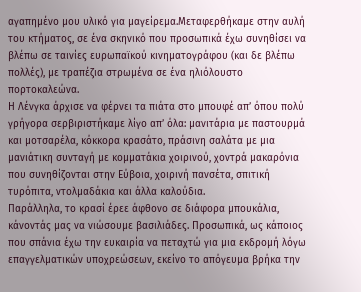αγαπημένο μου υλικό για μαγείρεμα.Μεταφερθήκαμε στην αυλή του κτήματος, σε ένα σκηνικό που προσωπικά έχω συνηθίσει να βλέπω σε ταινίες ευρωπαϊκού κινηματογράφου (και δε βλέπω πολλές), με τραπέζια στρωμένα σε ένα ηλιόλουστο πορτοκαλεώνα.
Η Λένγκα άρχισε να φέρνει τα πιάτα στο μπουφέ απ’ όπου πολύ γρήγορα σερβιριστήκαμε λίγο απ’ όλα: μανιτάρια με παστουρμά και μοτσαρέλα, κόκκορα κρασάτο, πράσινη σαλάτα με μια μανιάτικη συνταγή με κομματάκια χοιρινού, χοντρά μακαρόνια που συνηθίζονται στην Εύβοια, χοιρινή πανσέτα, σπιτική τυρόπιτα, ντολμαδάκια και άλλα καλούδια.
Παράλληλα, το κρασί έρεε άφθονο σε διάφορα μπουκάλια, κάνοντάς μας να νιώσουμε βασιλιάδες. Προσωπικά, ως κάποιος που σπάνια έχω την ευκαιρία να πεταχτώ για μια εκδρομή λόγω επαγγελματικών υποχρεώσεων, εκείνο το απόγευμα βρήκα την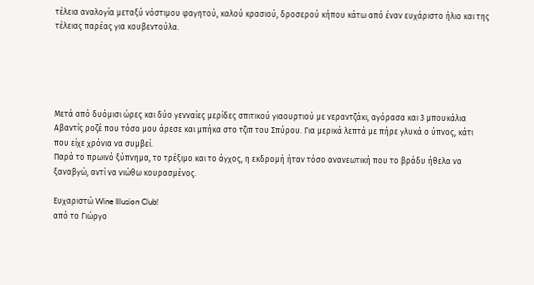τέλεια αναλογία μεταξύ νόστιμου φαγητού, καλού κρασιού, δροσερού κήπου κάτω από έναν ευχάριστο ήλιο και της τέλειας παρέας για κουβεντούλα.





Μετά από δυόμισι ώρες και δύο γενναίες μερίδες σπιτικού γιαουρτιού με νεραντζάκι, αγόρασα και 3 μπουκάλια Αβαντίς ροζέ που τόσο μου άρεσε και μπήκα στο τζιπ του Σπύρου. Για μερικά λεπτά με πήρε γλυκά ο ύπνος, κάτι που είχε χρόνια να συμβεί.
Παρά το πρωινό ξύπνημα, το τρέξιμο και το άγχος, η εκδρομή ήταν τόσο ανανεωτική που το βράδυ ήθελα να ξαναβγώ, αντί να νιώθω κουρασμένος.

Ευχαριστώ Wine Illusion Club!
από το Γιώργο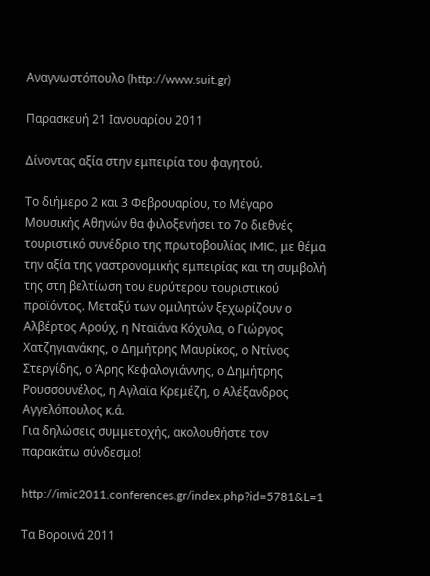Αναγνωστόπουλο (http://www.suit.gr)

Παρασκευή 21 Ιανουαρίου 2011

Δίνοντας αξία στην εμπειρία του φαγητού.

Το διήμερο 2 και 3 Φεβρουαρίου, το Μέγαρο Μουσικής Αθηνών θα φιλοξενήσει το 7ο διεθνές τουριστικό συνέδριο της πρωτοβουλίας IMIC, με θέμα την αξία της γαστρονομικής εμπειρίας και τη συμβολή της στη βελτίωση του ευρύτερου τουριστικού προϊόντος. Μεταξύ των ομιλητών ξεχωρίζουν ο Αλβέρτος Αρούχ, η Νταϊάνα Κόχυλα, ο Γιώργος Χατζηγιανάκης, ο Δημήτρης Μαυρίκος, ο Ντίνος Στεργίδης, ο Άρης Κεφαλογιάννης, ο Δημήτρης Ρουσσουνέλος, η Αγλαϊα Κρεμέζη, ο Αλέξανδρος Αγγελόπουλος κ.ά.
Για δηλώσεις συμμετοχής, ακολουθήστε τον παρακάτω σύνδεσμο!

http://imic2011.conferences.gr/index.php?id=5781&L=1

Τα Βοροινά 2011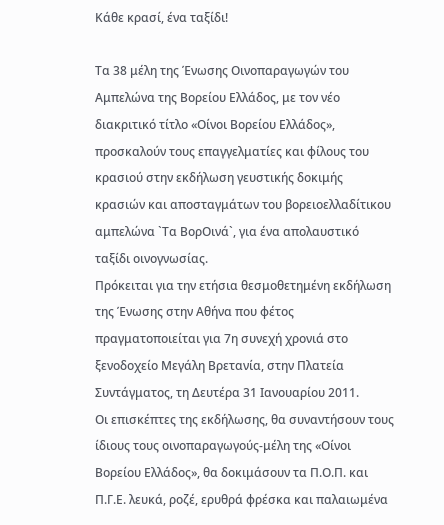Κάθε κρασί, ένα ταξίδι!

Τα 38 μέλη της Ένωσης Οινοπαραγωγών του Αμπελώνα της Βορείου Ελλάδος, με τον νέο διακριτικό τίτλο «Οίνοι Βορείου Ελλάδος», προσκαλούν τους επαγγελματίες και φίλους του κρασιού στην εκδήλωση γευστικής δοκιμής κρασιών και αποσταγμάτων του βορειοελλαδίτικου αμπελώνα `Τα ΒορΟινά`, για ένα απολαυστικό ταξίδι οινογνωσίας.
Πρόκειται για την ετήσια θεσμοθετημένη εκδήλωση της Ένωσης στην Αθήνα που φέτος πραγματοποιείται για 7η συνεχή χρονιά στο ξενοδοχείο Μεγάλη Βρετανία, στην Πλατεία Συντάγματος, τη Δευτέρα 31 Ιανουαρίου 2011.
Οι επισκέπτες της εκδήλωσης, θα συναντήσουν τους ίδιους τους οινοπαραγωγούς-μέλη της «Οίνοι Βορείου Ελλάδος», θα δοκιμάσουν τα Π.Ο.Π. και Π.Γ.Ε. λευκά, ροζέ, ερυθρά φρέσκα και παλαιωμένα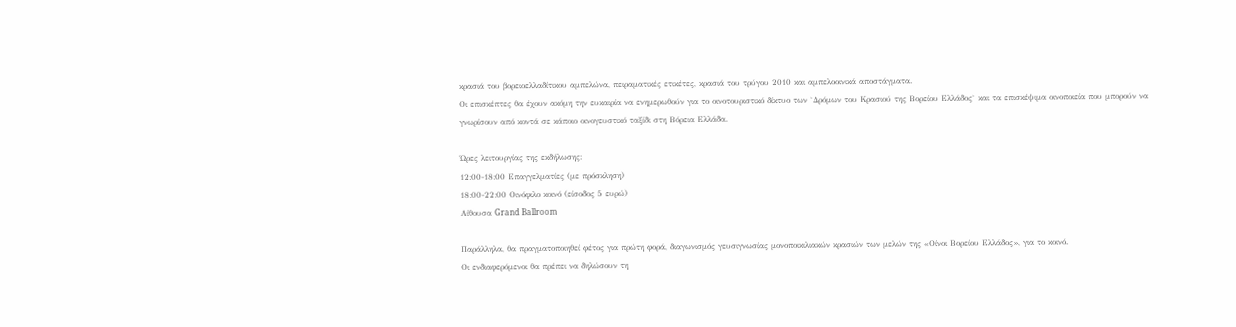κρασιά του βορειοελλαδίτικου αμπελώνα, πειραματικές ετικέτες, κρασιά του τρύγου 2010 και αμπελοοινικά αποστάγματα.
Οι επισκέπτες θα έχουν ακόμη την ευκαιρία να ενημερωθούν για το οινοτουριστικό δίκτυο των `Δρόμων του Κρασιού της Βορείου Ελλάδος` και τα επισκέψιμα οινοποιεία που μπορούν να γνωρίσουν από κοντά σε κάποιο οινογευστικό ταξίδι στη Βόρεια Ελλάδα.

Ώρες λειτουργίας της εκδήλωσης:
12:00-18:00 Επαγγελματίες (με πρόσκληση)
18:00-22:00 Οινόφιλο κοινό (είσοδος 5 ευρώ)
Αίθουσα Grand Ballroom

Παράλληλα, θα πραγματοποιηθεί φέτος για πρώτη φορά, διαγωνισμός γευσιγνωσίας μονοποικιλιακών κρασιών των μελών της «Οίνοι Βορείου Ελλάδος», για το κοινό.
Οι ενδιαφερόμενοι θα πρέπει να δηλώσουν τη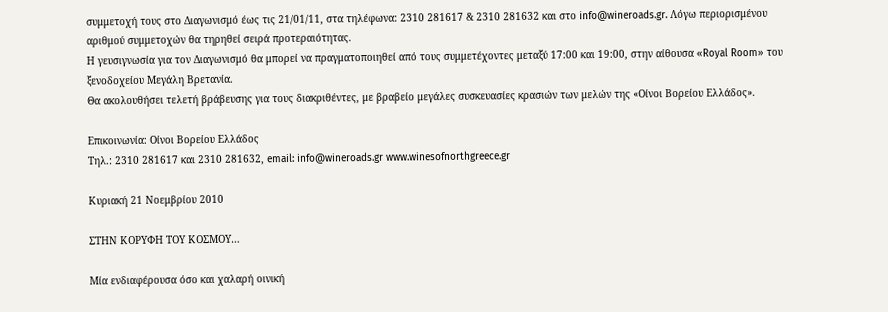συμμετοχή τους στο Διαγωνισμό έως τις 21/01/11, στα τηλέφωνα: 2310 281617 & 2310 281632 και στο info@wineroads.gr. Λόγω περιορισμένου αριθμού συμμετοχών θα τηρηθεί σειρά προτεραιότητας.
Η γευσιγνωσία για τον Διαγωνισμό θα μπορεί να πραγματοποιηθεί από τους συμμετέχοντες μεταξύ 17:00 και 19:00, στην αίθουσα «Royal Room» του ξενοδοχείου Μεγάλη Βρετανία.
Θα ακολουθήσει τελετή βράβευσης για τους διακριθέντες, με βραβείο μεγάλες συσκευασίες κρασιών των μελών της «Οίνοι Βορείου Ελλάδος».

Επικοινωνία: Οίνοι Βορείου Ελλάδος
Τηλ.: 2310 281617 και 2310 281632, email: info@wineroads.gr www.winesofnorthgreece.gr

Κυριακή 21 Νοεμβρίου 2010

ΣΤΗΝ ΚΟΡΥΦΗ ΤΟΥ ΚΟΣΜΟΥ…

Μία ενδιαφέρουσα όσο και χαλαρή οινική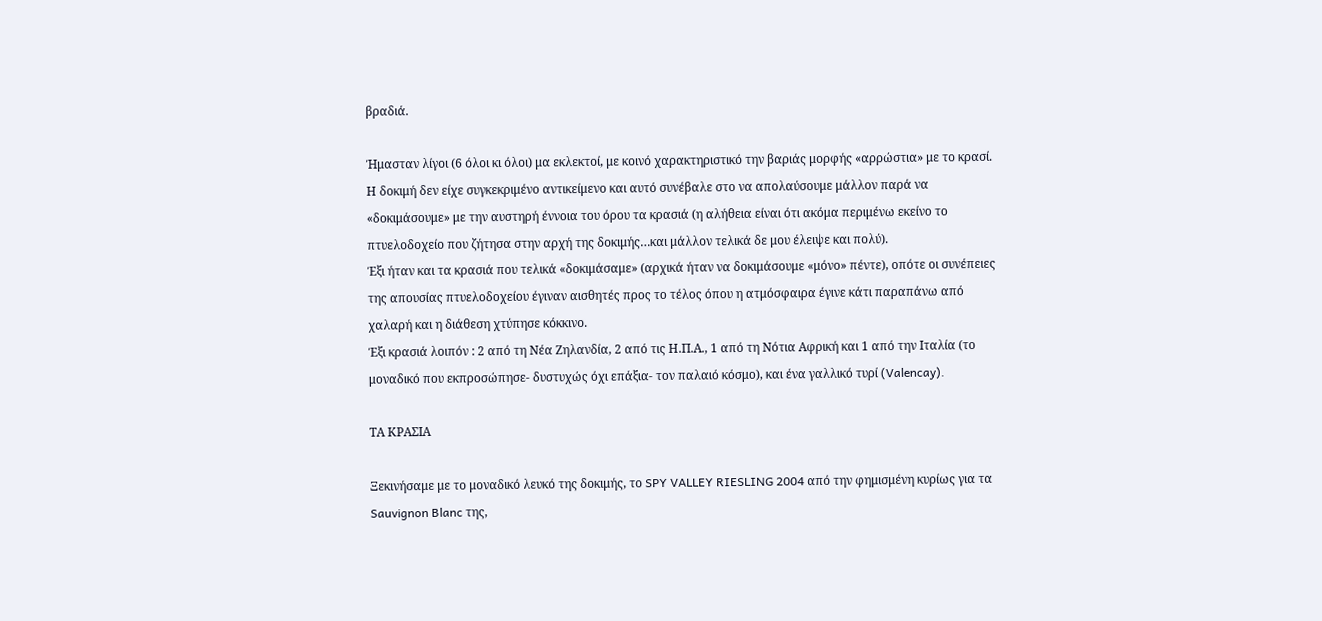βραδιά.

Ήμασταν λίγοι (6 όλοι κι όλοι) μα εκλεκτοί, με κοινό χαρακτηριστικό την βαριάς μορφής «αρρώστια» με το κρασί. Η δοκιμή δεν είχε συγκεκριμένο αντικείμενο και αυτό συνέβαλε στο να απολαύσουμε μάλλον παρά να «δοκιμάσουμε» με την αυστηρή έννοια του όρου τα κρασιά (η αλήθεια είναι ότι ακόμα περιμένω εκείνο το πτυελοδοχείο που ζήτησα στην αρχή της δοκιμής…και μάλλον τελικά δε μου έλειψε και πολύ).
Έξι ήταν και τα κρασιά που τελικά «δοκιμάσαμε» (αρχικά ήταν να δοκιμάσουμε «μόνο» πέντε), οπότε οι συνέπειες της απουσίας πτυελοδοχείου έγιναν αισθητές προς το τέλος όπου η ατμόσφαιρα έγινε κάτι παραπάνω από χαλαρή και η διάθεση χτύπησε κόκκινο.
Έξι κρασιά λοιπόν : 2 από τη Νέα Ζηλανδία, 2 από τις Η.Π.Α., 1 από τη Νότια Αφρική και 1 από την Ιταλία (το μοναδικό που εκπροσώπησε- δυστυχώς όχι επάξια- τον παλαιό κόσμο), και ένα γαλλικό τυρί (Valencay).

ΤΑ ΚΡΑΣΙΑ

Ξεκινήσαμε με το μοναδικό λευκό της δοκιμής, το SPY VALLEY RIESLING 2004 από την φημισμένη κυρίως για τα Sauvignon Blanc της,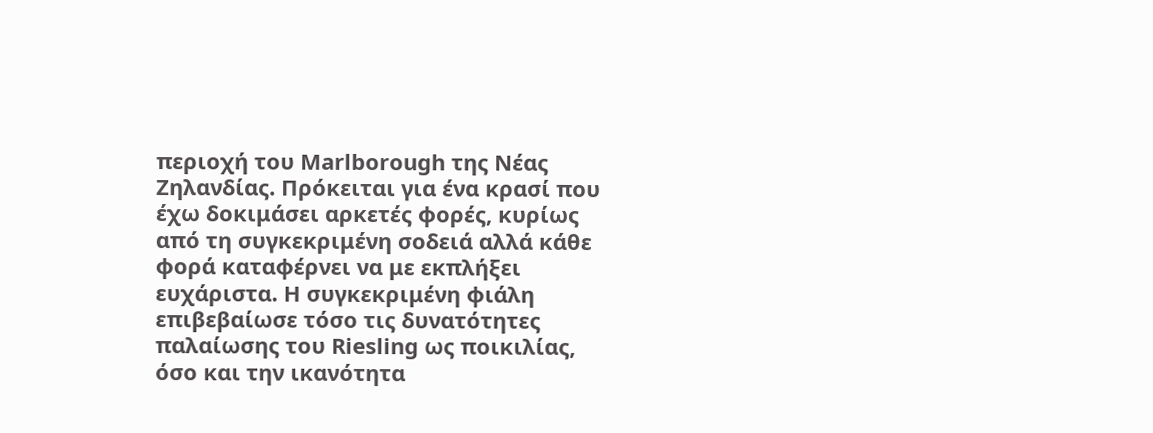περιοχή του Marlborough της Νέας Ζηλανδίας. Πρόκειται για ένα κρασί που έχω δοκιμάσει αρκετές φορές, κυρίως από τη συγκεκριμένη σοδειά αλλά κάθε φορά καταφέρνει να με εκπλήξει ευχάριστα. Η συγκεκριμένη φιάλη επιβεβαίωσε τόσο τις δυνατότητες παλαίωσης του Riesling ως ποικιλίας, όσο και την ικανότητα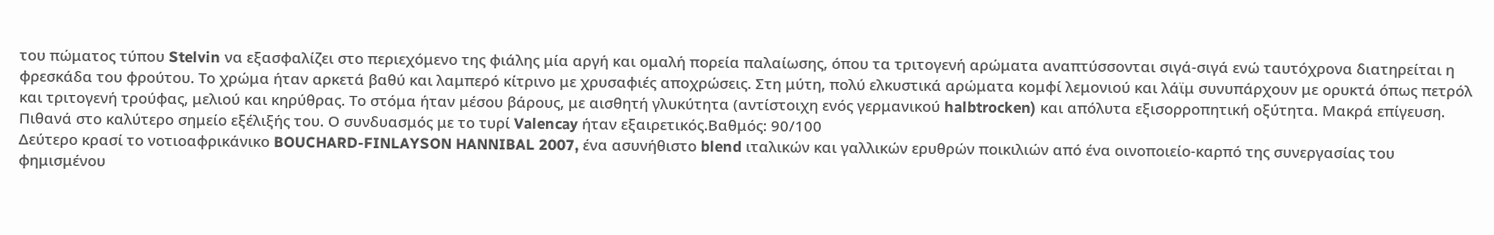του πώματος τύπου Stelvin να εξασφαλίζει στο περιεχόμενο της φιάλης μία αργή και ομαλή πορεία παλαίωσης, όπου τα τριτογενή αρώματα αναπτύσσονται σιγά-σιγά ενώ ταυτόχρονα διατηρείται η φρεσκάδα του φρούτου. Το χρώμα ήταν αρκετά βαθύ και λαμπερό κίτρινο με χρυσαφιές αποχρώσεις. Στη μύτη, πολύ ελκυστικά αρώματα κομφί λεμονιού και λάϊμ συνυπάρχουν με ορυκτά όπως πετρόλ και τριτογενή τρούφας, μελιού και κηρύθρας. Το στόμα ήταν μέσου βάρους, με αισθητή γλυκύτητα (αντίστοιχη ενός γερμανικού halbtrocken) και απόλυτα εξισορροπητική οξύτητα. Μακρά επίγευση. Πιθανά στο καλύτερο σημείο εξέλιξής του. Ο συνδυασμός με το τυρί Valencay ήταν εξαιρετικός.Βαθμός: 90/100
Δεύτερο κρασί το νοτιοαφρικάνικο BOUCHARD-FINLAYSON HANNIBAL 2007, ένα ασυνήθιστο blend ιταλικών και γαλλικών ερυθρών ποικιλιών από ένα οινοποιείο-καρπό της συνεργασίας του φημισμένου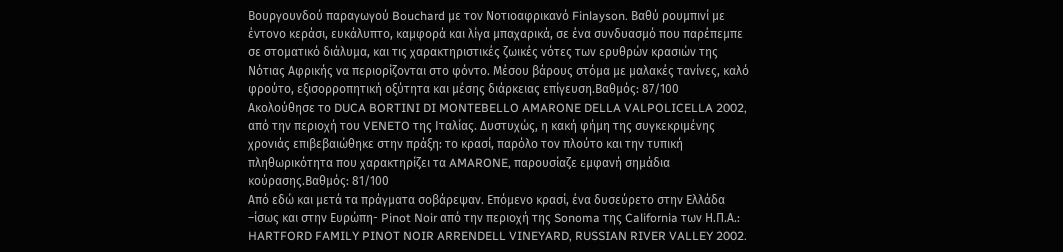Βουργουνδού παραγωγού Bouchard με τον Νοτιοαφρικανό Finlayson. Βαθύ ρουμπινί με έντονο κεράσι, ευκάλυπτο, καμφορά και λίγα μπαχαρικά, σε ένα συνδυασμό που παρέπεμπε σε στοματικό διάλυμα, και τις χαρακτηριστικές ζωικές νότες των ερυθρών κρασιών της Νότιας Αφρικής να περιορίζονται στο φόντο. Μέσου βάρους στόμα με μαλακές τανίνες, καλό φρούτο, εξισορροπητική οξύτητα και μέσης διάρκειας επίγευση.Βαθμός: 87/100
Ακολούθησε το DUCA BORTINI DI MONTEBELLO AMARONE DELLA VALPOLICELLA 2002, από την περιοχή του VENETO της Ιταλίας. Δυστυχώς, η κακή φήμη της συγκεκριμένης χρονιάς επιβεβαιώθηκε στην πράξη: το κρασί, παρόλο τον πλούτο και την τυπική πληθωρικότητα που χαρακτηρίζει τα AMARONE, παρουσίαζε εμφανή σημάδια κούρασης.Βαθμός: 81/100
Από εδώ και μετά τα πράγματα σοβάρεψαν. Επόμενο κρασί, ένα δυσεύρετο στην Ελλάδα –ίσως και στην Ευρώπη- Pinot Noir από την περιοχή της Sonoma της California των Η.Π.Α.: HARTFORD FAMILY PINOT NOIR ARRENDELL VINEYARD, RUSSIAN RIVER VALLEY 2002.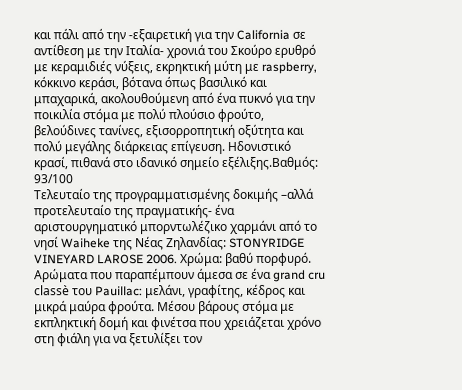και πάλι από την -εξαιρετική για την California σε αντίθεση με την Ιταλία- χρονιά του Σκούρο ερυθρό με κεραμιδιές νύξεις, εκρηκτική μύτη με raspberry, κόκκινο κεράσι, βότανα όπως βασιλικό και μπαχαρικά, ακολουθούμενη από ένα πυκνό για την ποικιλία στόμα με πολύ πλούσιο φρούτο, βελούδινες τανίνες, εξισορροπητική οξύτητα και πολύ μεγάλης διάρκειας επίγευση. Ηδονιστικό κρασί, πιθανά στο ιδανικό σημείο εξέλιξης.Βαθμός: 93/100
Τελευταίο της προγραμματισμένης δοκιμής –αλλά προτελευταίο της πραγματικής- ένα αριστουργηματικό μπορντωλέζικο χαρμάνι από το νησί Waiheke της Νέας Ζηλανδίας: STONYRIDGE VINEYARD LAROSE 2006. Χρώμα: βαθύ πορφυρό. Αρώματα που παραπέμπουν άμεσα σε ένα grand cru classè του Pauillac: μελάνι, γραφίτης, κέδρος και μικρά μαύρα φρούτα. Μέσου βάρους στόμα με εκπληκτική δομή και φινέτσα που χρειάζεται χρόνο στη φιάλη για να ξετυλίξει τον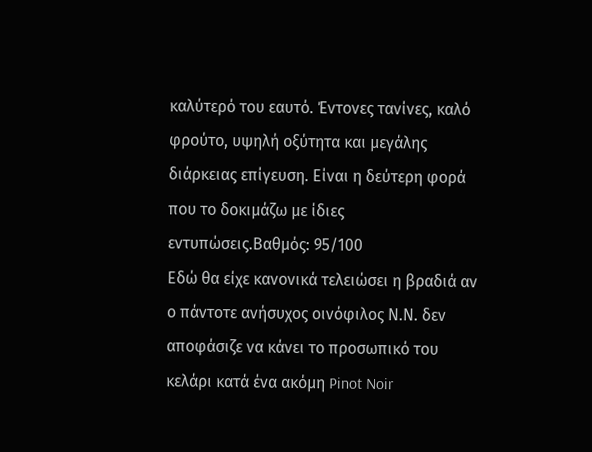καλύτερό του εαυτό. Έντονες τανίνες, καλό φρούτο, υψηλή οξύτητα και μεγάλης διάρκειας επίγευση. Είναι η δεύτερη φορά που το δοκιμάζω με ίδιες εντυπώσεις.Βαθμός: 95/100
Εδώ θα είχε κανονικά τελειώσει η βραδιά αν ο πάντοτε ανήσυχος οινόφιλος Ν.Ν. δεν αποφάσιζε να κάνει το προσωπικό του κελάρι κατά ένα ακόμη Pinot Noir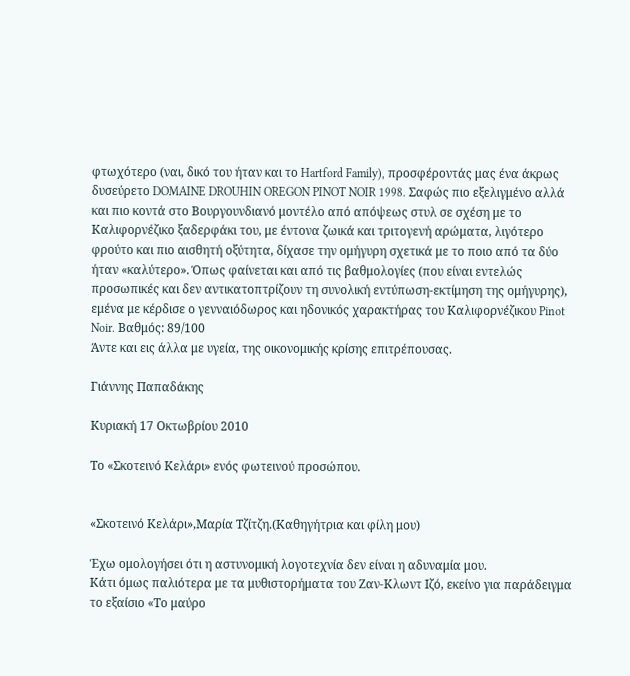φτωχότερο (ναι, δικό του ήταν και το Hartford Family), προσφέροντάς μας ένα άκρως δυσεύρετο DOMAINE DROUHIN OREGON PINOT NOIR 1998. Σαφώς πιο εξελιγμένο αλλά και πιο κοντά στο Βουργουνδιανό μοντέλο από απόψεως στυλ σε σχέση με το Καλιφορνέζικο ξαδερφάκι του, με έντονα ζωικά και τριτογενή αρώματα, λιγότερο φρούτο και πιο αισθητή οξύτητα, δίχασε την ομήγυρη σχετικά με το ποιο από τα δύο ήταν «καλύτερο». Όπως φαίνεται και από τις βαθμολογίες (που είναι εντελώς προσωπικές και δεν αντικατοπτρίζουν τη συνολική εντύπωση-εκτίμηση της ομήγυρης), εμένα με κέρδισε ο γενναιόδωρος και ηδονικός χαρακτήρας του Καλιφορνέζικου Pinot Noir. Βαθμός: 89/100
Άντε και εις άλλα με υγεία, της οικονομικής κρίσης επιτρέπουσας.

Γιάννης Παπαδάκης

Κυριακή 17 Οκτωβρίου 2010

Το «Σκοτεινό Κελάρι» ενός φωτεινού προσώπου.


«Σκοτεινό Κελάρι»,Μαρία Τζίτζη.(Καθηγήτρια και φίλη μου)

Έχω ομολογήσει ότι η αστυνομική λογοτεχνία δεν είναι η αδυναμία μου.
Κάτι όμως παλιότερα με τα μυθιστορήματα του Ζαν-Κλωντ Ιζό, εκείνο για παράδειγμα το εξαίσιο «Το μαύρο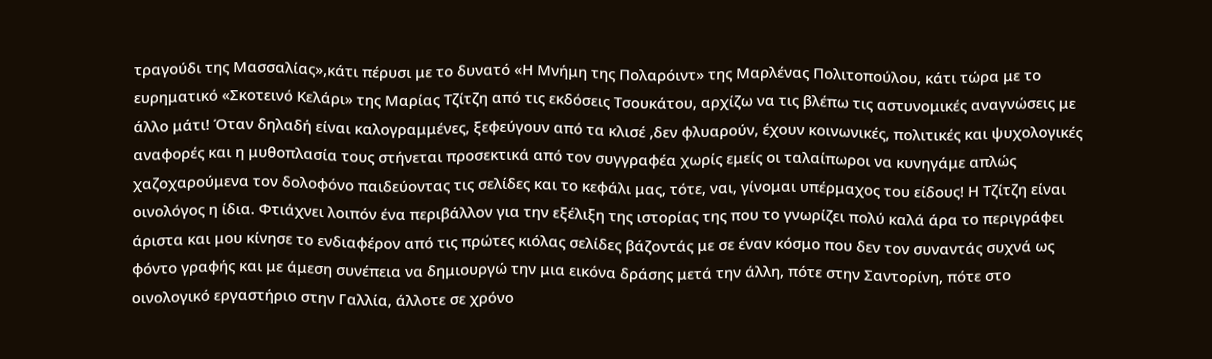τραγούδι της Μασσαλίας»,κάτι πέρυσι με το δυνατό «Η Μνήμη της Πολαρόιντ» της Μαρλένας Πολιτοπούλου, κάτι τώρα με το ευρηματικό «Σκοτεινό Κελάρι» της Μαρίας Τζίτζη από τις εκδόσεις Τσουκάτου, αρχίζω να τις βλέπω τις αστυνομικές αναγνώσεις με άλλο μάτι! Όταν δηλαδή είναι καλογραμμένες, ξεφεύγουν από τα κλισέ ,δεν φλυαρούν, έχουν κοινωνικές, πολιτικές και ψυχολογικές αναφορές και η μυθοπλασία τους στήνεται προσεκτικά από τον συγγραφέα χωρίς εμείς οι ταλαίπωροι να κυνηγάμε απλώς χαζοχαρούμενα τον δολοφόνο παιδεύοντας τις σελίδες και το κεφάλι μας, τότε, ναι, γίνομαι υπέρμαχος του είδους! Η Τζίτζη είναι οινολόγος η ίδια. Φτιάχνει λοιπόν ένα περιβάλλον για την εξέλιξη της ιστορίας της που το γνωρίζει πολύ καλά άρα το περιγράφει άριστα και μου κίνησε το ενδιαφέρον από τις πρώτες κιόλας σελίδες βάζοντάς με σε έναν κόσμο που δεν τον συναντάς συχνά ως φόντο γραφής και με άμεση συνέπεια να δημιουργώ την μια εικόνα δράσης μετά την άλλη, πότε στην Σαντορίνη, πότε στο οινολογικό εργαστήριο στην Γαλλία, άλλοτε σε χρόνο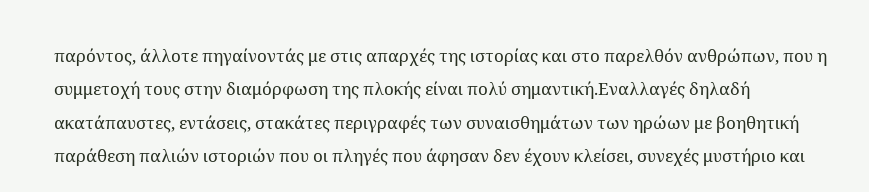παρόντος, άλλοτε πηγαίνοντάς με στις απαρχές της ιστορίας και στο παρελθόν ανθρώπων, που η συμμετοχή τους στην διαμόρφωση της πλοκής είναι πολύ σημαντική.Εναλλαγές δηλαδή ακατάπαυστες, εντάσεις, στακάτες περιγραφές των συναισθημάτων των ηρώων με βοηθητική παράθεση παλιών ιστοριών που οι πληγές που άφησαν δεν έχουν κλείσει, συνεχές μυστήριο και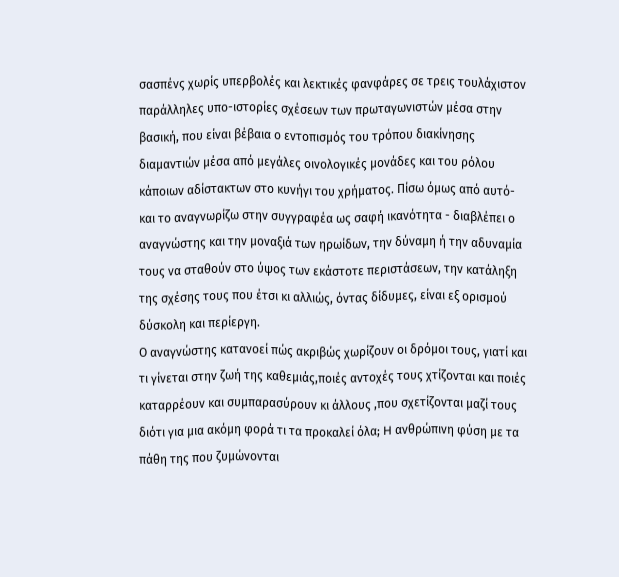σασπένς χωρίς υπερβολές και λεκτικές φανφάρες σε τρεις τουλάχιστον παράλληλες υπο-ιστορίες σχέσεων των πρωταγωνιστών μέσα στην βασική, που είναι βέβαια ο εντοπισμός του τρόπου διακίνησης διαμαντιών μέσα από μεγάλες οινολογικές μονάδες και του ρόλου κάποιων αδίστακτων στο κυνήγι του χρήματος. Πίσω όμως από αυτό-και το αναγνωρίζω στην συγγραφέα ως σαφή ικανότητα - διαβλέπει ο αναγνώστης και την μοναξιά των ηρωίδων, την δύναμη ή την αδυναμία τους να σταθούν στο ύψος των εκάστοτε περιστάσεων, την κατάληξη της σχέσης τους που έτσι κι αλλιώς, όντας δίδυμες, είναι εξ ορισμού δύσκολη και περίεργη.
Ο αναγνώστης κατανοεί πώς ακριβώς χωρίζουν οι δρόμοι τους, γιατί και τι γίνεται στην ζωή της καθεμιάς,ποιές αντοχές τους χτίζονται και ποιές καταρρέουν και συμπαρασύρουν κι άλλους ,που σχετίζονται μαζί τους διότι για μια ακόμη φορά τι τα προκαλεί όλα; H ανθρώπινη φύση με τα πάθη της που ζυμώνονται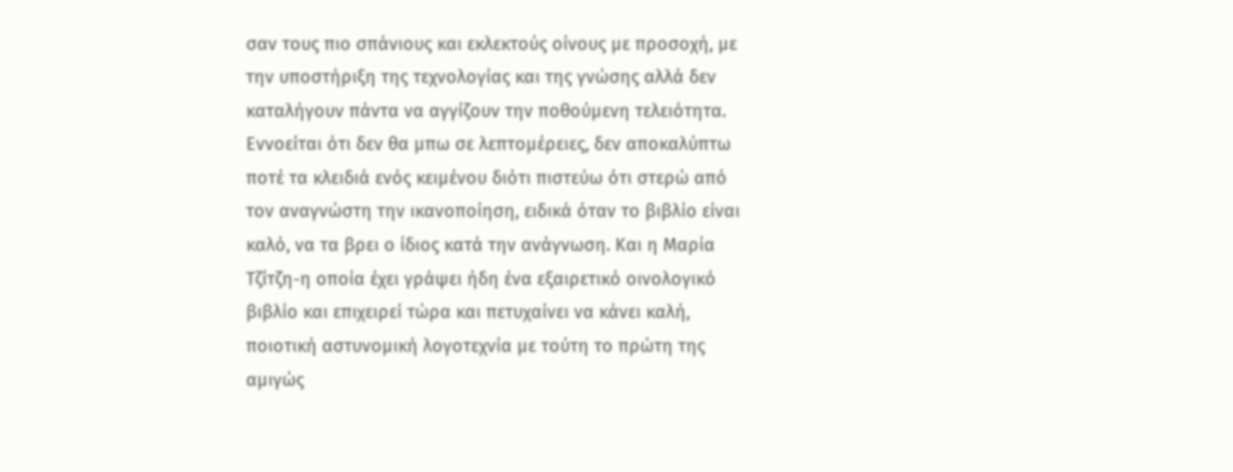σαν τους πιο σπάνιους και εκλεκτούς οίνους με προσοχή, με την υποστήριξη της τεχνολογίας και της γνώσης αλλά δεν καταλήγουν πάντα να αγγίζουν την ποθούμενη τελειότητα. Εννοείται ότι δεν θα μπω σε λεπτομέρειες, δεν αποκαλύπτω ποτέ τα κλειδιά ενός κειμένου διότι πιστεύω ότι στερώ από τον αναγνώστη την ικανοποίηση, ειδικά όταν το βιβλίο είναι καλό, να τα βρει ο ίδιος κατά την ανάγνωση. Και η Μαρία Τζίτζη-η οποία έχει γράψει ήδη ένα εξαιρετικό οινολογικό βιβλίο και επιχειρεί τώρα και πετυχαίνει να κάνει καλή, ποιοτική αστυνομική λογοτεχνία με τούτη το πρώτη της αμιγώς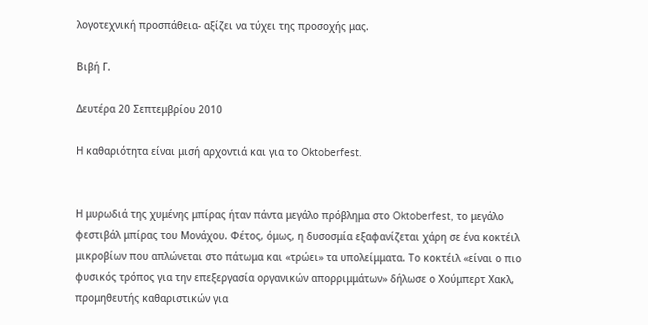λογοτεχνική προσπάθεια- αξίζει να τύχει της προσοχής μας.

Βιβή Γ.

Δευτέρα 20 Σεπτεμβρίου 2010

Η καθαριότητα είναι μισή αρχοντιά και για το Oktoberfest.


Η μυρωδιά της χυμένης μπίρας ήταν πάντα μεγάλο πρόβλημα στο Oktoberfest, το μεγάλο φεστιβάλ μπίρας του Μονάχου. Φέτος, όμως, η δυσοσμία εξαφανίζεται χάρη σε ένα κοκτέιλ μικροβίων που απλώνεται στο πάτωμα και «τρώει» τα υπολείμματα. Το κοκτέιλ «είναι ο πιο φυσικός τρόπος για την επεξεργασία οργανικών απορριμμάτων» δήλωσε ο Χούμπερτ Χακλ, προμηθευτής καθαριστικών για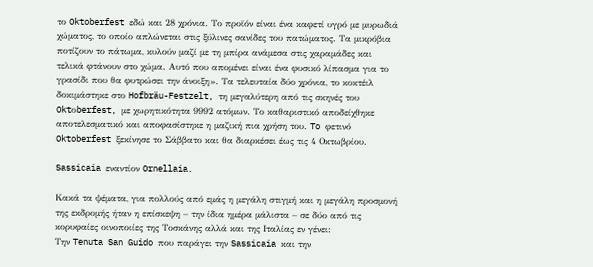το Oktoberfest εδώ και 28 χρόνια. Το προϊόν είναι ένα καφετί υγρό με μυρωδιά χώματος, το οποίο απλώνεται στις ξύλινες σανίδες του πατώματος. Τα μικρόβια ποτίζουν το πάτωμα, κυλούν μαζί με τη μπίρα ανάμεσα στις χαραμάδες και τελικά φτάνουν στο χώμα. Αυτό που απομένει είναι ένα φυσικό λίπασμα για το γρασίδι που θα φυτρώσει την άνοιξη». Τα τελευταία δύο χρόνια, το κοκτέιλ δοκιμάστηκε στο Hofbräu-Festzelt, τη μεγαλύτερη από τις σκηνές του Oktοberfest, με χωρητικότητα 9992 ατόμων. Το καθαριστικό αποδείχθηκε αποτελεσματικό και αποφασίστηκε η μαζική πια χρήση του. To φετινό Oktoberfest ξεκίνησε το Σάββατο και θα διαρκέσει έως τις 4 Οκτωβρίου.

Sassicaia εναντίον Ornellaia.

Κακά τα ψέματα, για πολλούς από εμάς η μεγάλη στιγμή και η μεγάλη προσμονή της εκδρομής ήταν η επίσκεψη – την ίδια ημέρα μάλιστα – σε δύο από τις κορυφαίες οινοποιίες της Τοσκάνης αλλά και της Ιταλίας εν γένει:
Την Tenuta San Guido που παράγει την Sassicaia και την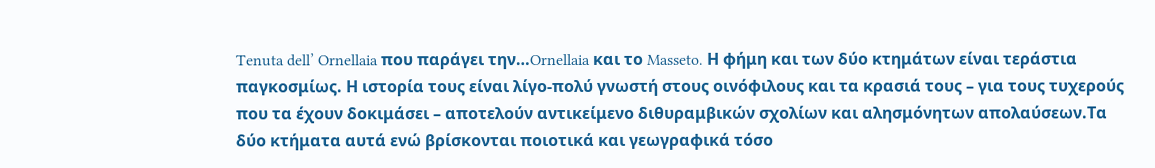Tenuta dell’ Ornellaia που παράγει την…Ornellaia και το Masseto. Η φήμη και των δύο κτημάτων είναι τεράστια παγκοσμίως. Η ιστορία τους είναι λίγο-πολύ γνωστή στους οινόφιλους και τα κρασιά τους – για τους τυχερούς που τα έχουν δοκιμάσει – αποτελούν αντικείμενο διθυραμβικών σχολίων και αλησμόνητων απολαύσεων.Τα δύο κτήματα αυτά ενώ βρίσκονται ποιοτικά και γεωγραφικά τόσο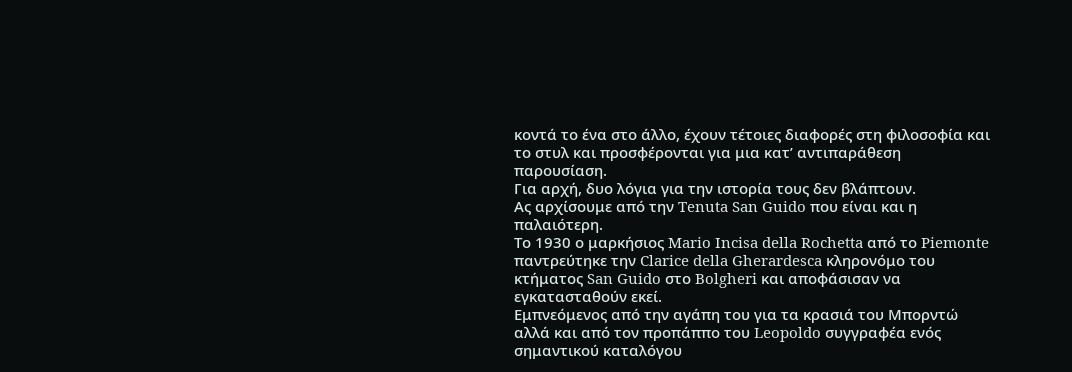κοντά το ένα στο άλλο, έχουν τέτοιες διαφορές στη φιλοσοφία και το στυλ και προσφέρονται για μια κατ’ αντιπαράθεση παρουσίαση.
Για αρχή, δυο λόγια για την ιστορία τους δεν βλάπτουν.
Ας αρχίσουμε από την Tenuta San Guido που είναι και η παλαιότερη.
Το 1930 ο μαρκήσιος Mario Incisa della Rochetta από το Piemonte παντρεύτηκε την Clarice della Gherardesca κληρονόμο του κτήματος San Guido στο Bolgheri και αποφάσισαν να εγκατασταθούν εκεί.
Εμπνεόμενος από την αγάπη του για τα κρασιά του Μπορντώ αλλά και από τον προπάππο του Leopoldo συγγραφέα ενός σημαντικού καταλόγου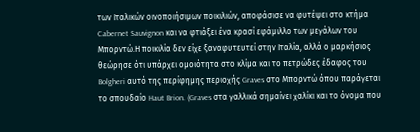των Ιταλικών οινοποιήσιμων ποικιλιών, αποφάσισε να φυτέψει στο κτήμα Cabernet Sauvignon και να φτιάξει ένα κρασί εφάμιλλο των μεγάλων του Μπορντώ.Η ποικιλία δεν είχε ξαναφυτευτεί στην Ιταλία, αλλά ο μαρκήσιος θεώρησε ότι υπάρχει ομοιότητα στο κλίμα και το πετρώδες έδαφος του Bolgheri αυτό της περίφημης περιοχής Graves στο Μπορντώ όπου παράγεται το σπουδαίο Haut Brion. (Graves στα γαλλικά σημαίνει χαλίκι και το όνομα που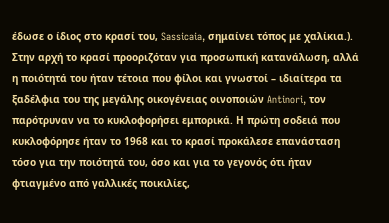έδωσε ο ίδιος στο κρασί του, Sassicaia, σημαίνει τόπος με χαλίκια.). Στην αρχή το κρασί προοριζόταν για προσωπική κατανάλωση, αλλά η ποιότητά του ήταν τέτοια που φίλοι και γνωστοί – ιδιαίτερα τα ξαδέλφια του της μεγάλης οικογένειας οινοποιών Antinori, τον παρότρυναν να το κυκλοφορήσει εμπορικά. Η πρώτη σοδειά που κυκλοφόρησε ήταν το 1968 και το κρασί προκάλεσε επανάσταση τόσο για την ποιότητά του, όσο και για το γεγονός ότι ήταν φτιαγμένο από γαλλικές ποικιλίες,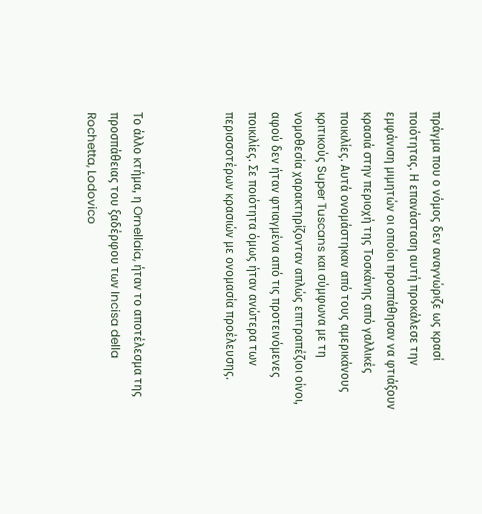πράγμα που ο νόμος δεν αναγνώριζε ως κρασί ποιότητας. Η επανάσταση αυτή προκάλεσε την εμφάνιση μιμητών οι οποίοι προσπάθησαν να φτιάξουν κρασιά στην περιοχή της Τοσκάνης από γαλλικές ποικιλίες. Αυτά ονομάστηκαν από τους αμερικάνους κριτικούς Super Tuscans και σύμφωνα με τη νομοθεσία χαρακτηρίζονταν απλώς επιτραπέζιοι οίνοι, αφού δεν ήταν φτιαγμένα από τις προτεινόμενες ποικιλίες. Σε ποιότητα όμως ήταν ανώτερα των περισσοτέρων κρασιών με ονομασία προέλευσης.



Το άλλο κτήμα, η Ornellaia, ήταν το αποτέλεσμα της προσπάθειας του ξαδέρφου των Incisa della Rochetta, Lodovico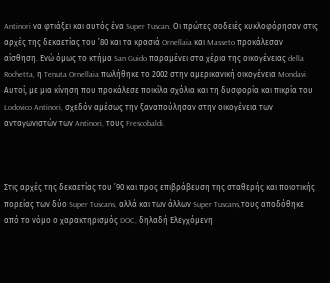Antinori να φτιάξει και αυτός ένα Super Tuscan. Οι πρώτες σοδειές κυκλοφόρησαν στις αρχές της δεκαετίας του ’80 και τα κρασιά Ornellaia και Masseto προκάλεσαν αίσθηση. Ενώ όμως το κτήμα San Guido παραμένει στα χέρια της οικογένειας della Rochetta, η Tenuta Ornellaia πωλήθηκε το 2002 στην αμερικανική οικογένεια Mondavi. Αυτοί, με μια κίνηση που προκάλεσε ποικίλα σχόλια και τη δυσφορία και πικρία του Lodovico Antinori, σχεδόν αμέσως την ξαναπούλησαν στην οικογένεια των ανταγωνιστών των Antinori, τους Frescobaldi.



Στις αρχές της δεκαετίας του ’90 και προς επιβράβευση της σταθερής και ποιοτικής πορείας των δύο Super Tuscans, αλλά και των άλλων Super Tuscans,τους αποδόθηκε από το νόμο ο χαρακτηρισμός DOC, δηλαδή Ελεγχόμενη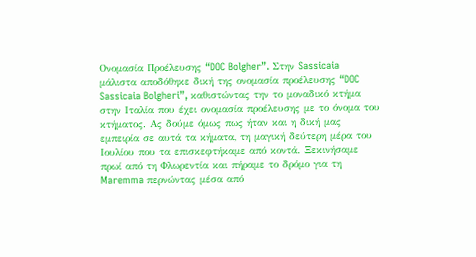Ονομασία Προέλευσης “DOC Bolgher”. Στην Sassicaia μάλιστα αποδόθηκε δική της ονομασία προέλευσης “DOC Sassicaia Bolgheri”, καθιστώντας την το μοναδικό κτήμα στην Ιταλία που έχει ονομασία προέλευσης με το όνομα του κτήματος. Ας δούμε όμως πως ήταν και η δική μας εμπειρία σε αυτά τα κήματα, τη μαγική δεύτερη μέρα του Ιουλίου που τα επισκεφτήκαμε από κοντά. Ξεκινήσαμε πρωί από τη Φλωρεντία και πήραμε το δρόμο για τη Maremma περνώντας μέσα από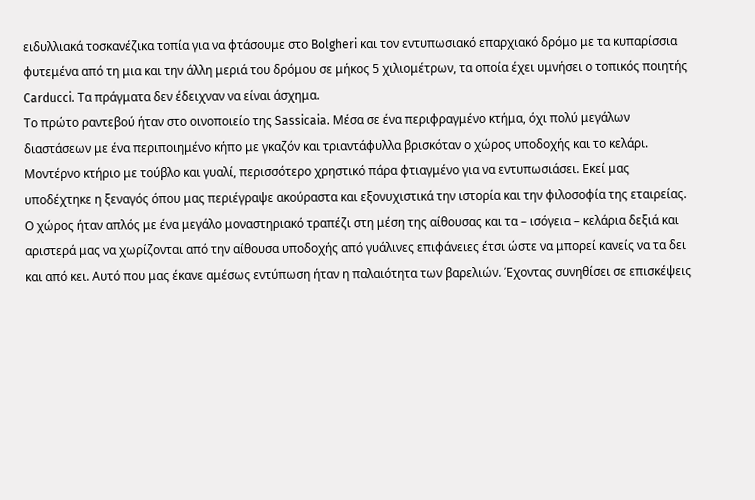ειδυλλιακά τοσκανέζικα τοπία για να φτάσουμε στο Bolgheri και τον εντυπωσιακό επαρχιακό δρόμο με τα κυπαρίσσια φυτεμένα από τη μια και την άλλη μεριά του δρόμου σε μήκος 5 χιλιομέτρων, τα οποία έχει υμνήσει ο τοπικός ποιητής Carducci. Τα πράγματα δεν έδειχναν να είναι άσχημα.
Το πρώτο ραντεβού ήταν στο οινοποιείο της Sassicaia. Μέσα σε ένα περιφραγμένο κτήμα, όχι πολύ μεγάλων διαστάσεων με ένα περιποιημένο κήπο με γκαζόν και τριαντάφυλλα βρισκόταν ο χώρος υποδοχής και το κελάρι. Μοντέρνο κτήριο με τούβλο και γυαλί, περισσότερο χρηστικό πάρα φτιαγμένο για να εντυπωσιάσει. Εκεί μας υποδέχτηκε η ξεναγός όπου μας περιέγραψε ακούραστα και εξονυχιστικά την ιστορία και την φιλοσοφία της εταιρείας.
Ο χώρος ήταν απλός με ένα μεγάλο μοναστηριακό τραπέζι στη μέση της αίθουσας και τα – ισόγεια – κελάρια δεξιά και αριστερά μας να χωρίζονται από την αίθουσα υποδοχής από γυάλινες επιφάνειες έτσι ώστε να μπορεί κανείς να τα δει και από κει. Αυτό που μας έκανε αμέσως εντύπωση ήταν η παλαιότητα των βαρελιών. Έχοντας συνηθίσει σε επισκέψεις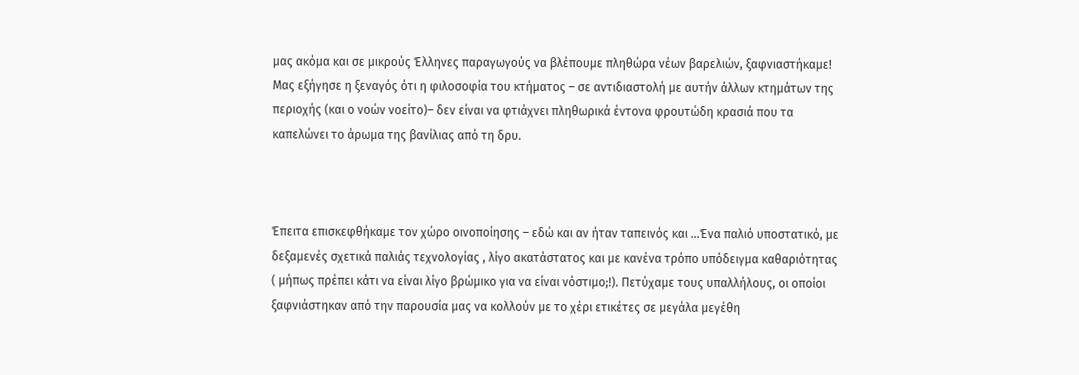μας ακόμα και σε μικρούς Έλληνες παραγωγούς να βλέπουμε πληθώρα νέων βαρελιών, ξαφνιαστήκαμε! Μας εξήγησε η ξεναγός ότι η φιλοσοφία του κτήματος – σε αντιδιαστολή με αυτήν άλλων κτημάτων της περιοχής (και ο νοών νοείτο)– δεν είναι να φτιάχνει πληθωρικά έντονα φρουτώδη κρασιά που τα καπελώνει το άρωμα της βανίλιας από τη δρυ.



Έπειτα επισκεφθήκαμε τον χώρο οινοποίησης – εδώ και αν ήταν ταπεινός και …Ένα παλιό υποστατικό, με δεξαμενές σχετικά παλιάς τεχνολογίας , λίγο ακατάστατος και με κανένα τρόπο υπόδειγμα καθαριότητας ( μήπως πρέπει κάτι να είναι λίγο βρώμικο για να είναι νόστιμο;!). Πετύχαμε τους υπαλλήλους, οι οποίοι ξαφνιάστηκαν από την παρουσία μας να κολλούν με το χέρι ετικέτες σε μεγάλα μεγέθη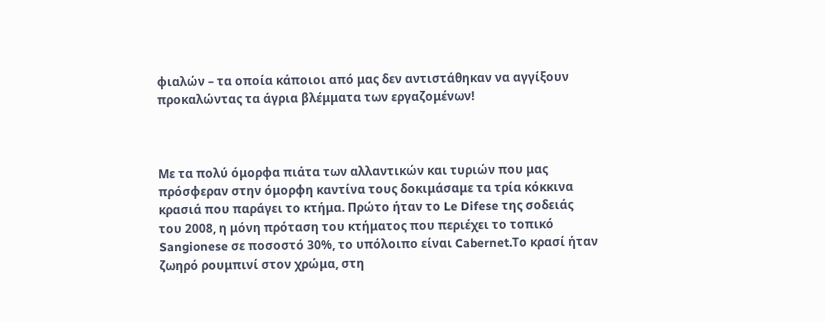φιαλών – τα οποία κάποιοι από μας δεν αντιστάθηκαν να αγγίξουν προκαλώντας τα άγρια βλέμματα των εργαζομένων!



Με τα πολύ όμορφα πιάτα των αλλαντικών και τυριών που μας πρόσφεραν στην όμορφη καντίνα τους δοκιμάσαμε τα τρία κόκκινα κρασιά που παράγει το κτήμα. Πρώτο ήταν το Le Difese της σοδειάς του 2008, η μόνη πρόταση του κτήματος που περιέχει το τοπικό Sangionese σε ποσοστό 30%, το υπόλοιπο είναι Cabernet.Το κρασί ήταν ζωηρό ρουμπινί στον χρώμα, στη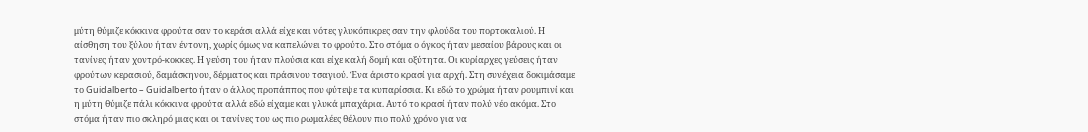μύτη θύμιζε κόκκινα φρούτα σαν το κεράσι αλλά είχε και νότες γλυκόπικρες σαν την φλούδα του πορτοκαλιού. Η αίσθηση του ξύλου ήταν έντονη, χωρίς όμως να καπελώνει το φρούτο. Στο στόμα ο όγκος ήταν μεσαίου βάρους και οι τανίνες ήταν χοντρό-κοκκες. Η γεύση του ήταν πλούσια και είχε καλή δομή και οξύτητα. Οι κυρίαρχες γεύσεις ήταν φρούτων κερασιού, δαμάσκηνου, δέρματος και πράσινου τσαγιού. Ένα άριστο κρασί για αρχή. Στη συνέχεια δοκιμάσαμε το Guidalberto – Guidalberto ήταν ο άλλος προπάππος που φύτεψε τα κυπαρίσσια. Κι εδώ το χρώμα ήταν ρουμπινί και η μύτη θύμιζε πάλι κόκκινα φρούτα αλλά εδώ είχαμε και γλυκά μπαχάρια. Αυτό το κρασί ήταν πολύ νέο ακόμα. Στο στόμα ήταν πιο σκληρό μιας και οι τανίνες του ως πιο ρωμαλέες θέλουν πιο πολύ χρόνο για να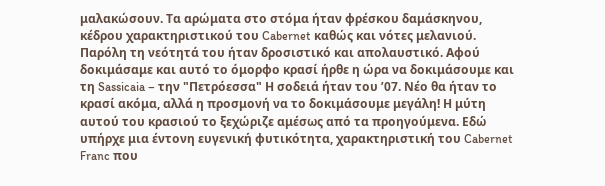μαλακώσουν. Τα αρώματα στο στόμα ήταν φρέσκου δαμάσκηνου, κέδρου χαρακτηριστικού του Cabernet καθώς και νότες μελανιού. Παρόλη τη νεότητά του ήταν δροσιστικό και απολαυστικό. Αφού δοκιμάσαμε και αυτό το όμορφο κρασί ήρθε η ώρα να δοκιμάσουμε και τη Sassicaia – την "Πετρόεσσα" Η σοδειά ήταν του ’07. Νέο θα ήταν το κρασί ακόμα, αλλά η προσμονή να το δοκιμάσουμε μεγάλη! Η μύτη αυτού του κρασιού το ξεχώριζε αμέσως από τα προηγούμενα. Εδώ υπήρχε μια έντονη ευγενική φυτικότητα, χαρακτηριστική του Cabernet Franc που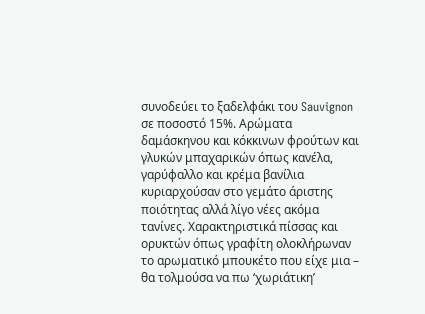συνοδεύει το ξαδελφάκι του Sauvignon σε ποσοστό 15%. Αρώματα δαμάσκηνου και κόκκινων φρούτων και γλυκών μπαχαρικών όπως κανέλα, γαρύφαλλο και κρέμα βανίλια κυριαρχούσαν στο γεμάτο άριστης ποιότητας αλλά λίγο νέες ακόμα τανίνες. Χαρακτηριστικά πίσσας και ορυκτών όπως γραφίτη ολοκλήρωναν το αρωματικό μπουκέτο που είχε μια – θα τολμούσα να πω ‘χωριάτικη’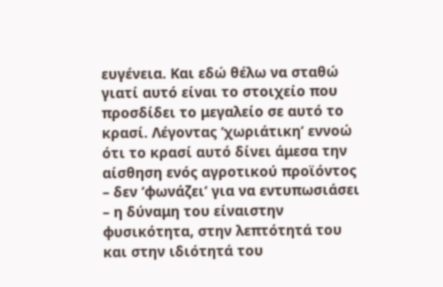ευγένεια. Και εδώ θέλω να σταθώ γιατί αυτό είναι το στοιχείο που προσδίδει το μεγαλείο σε αυτό το κρασί. Λέγοντας ‘χωριάτικη’ εννοώ ότι το κρασί αυτό δίνει άμεσα την αίσθηση ενός αγροτικού προϊόντος – δεν ‘φωνάζει’ για να εντυπωσιάσει – η δύναμη του είναιστην φυσικότητα, στην λεπτότητά του και στην ιδιότητά του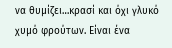να θυμίζει…κρασί και όχι γλυκό χυμό φρούτων. Είναι ένα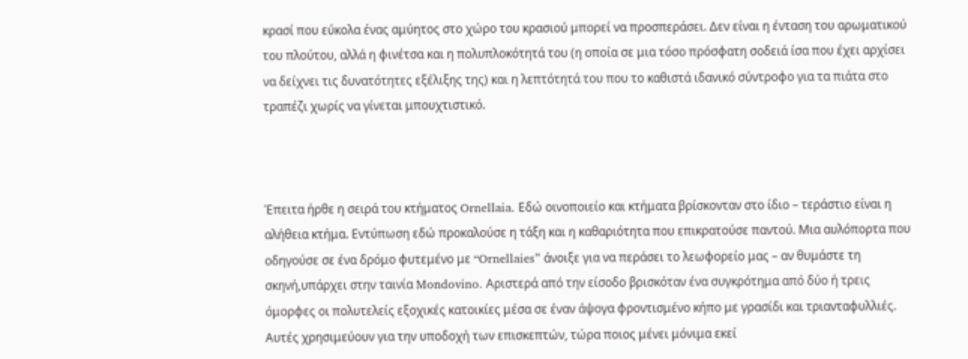κρασί που εύκολα ένας αμύητος στο χώρο του κρασιού μπορεί να προσπεράσει. Δεν είναι η ένταση του αρωματικού του πλούτου, αλλά η φινέτσα και η πολυπλοκότητά του (η οποία σε μια τόσο πρόσφατη σοδειά ίσα που έχει αρχίσει να δείχνει τις δυνατότητες εξέλιξης της) και η λεπτότητά του που το καθιστά ιδανικό σύντροφο για τα πιάτα στο τραπέζι χωρίς να γίνεται μπουχτιστικό.



Έπειτα ήρθε η σειρά του κτήματος Ornellaia. Εδώ οινοποιείο και κτήματα βρίσκονταν στο ίδιο – τεράστιο είναι η αλήθεια κτήμα. Εντύπωση εδώ προκαλούσε η τάξη και η καθαριότητα που επικρατούσε παντού. Μια αυλόπορτα που οδηγούσε σε ένα δρόμο φυτεμένο με “Ornellaies” άνοιξε για να περάσει το λεωφορείο μας – αν θυμάστε τη σκηνή,υπάρχει στην ταινία Mondovino. Αριστερά από την είσοδο βρισκόταν ένα συγκρότημα από δύο ή τρεις όμορφες οι πολυτελείς εξοχικές κατοικίες μέσα σε έναν άψογα φροντισμένο κήπο με γρασίδι και τριανταφυλλιές. Αυτές χρησιμεύουν για την υποδοχή των επισκεπτών, τώρα ποιος μένει μόνιμα εκεί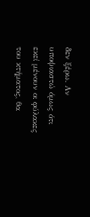δεν ξέρω. Αν υποψιαστώ όμως ότι εκεί μένουν οι φύλακες του κτήματος, θα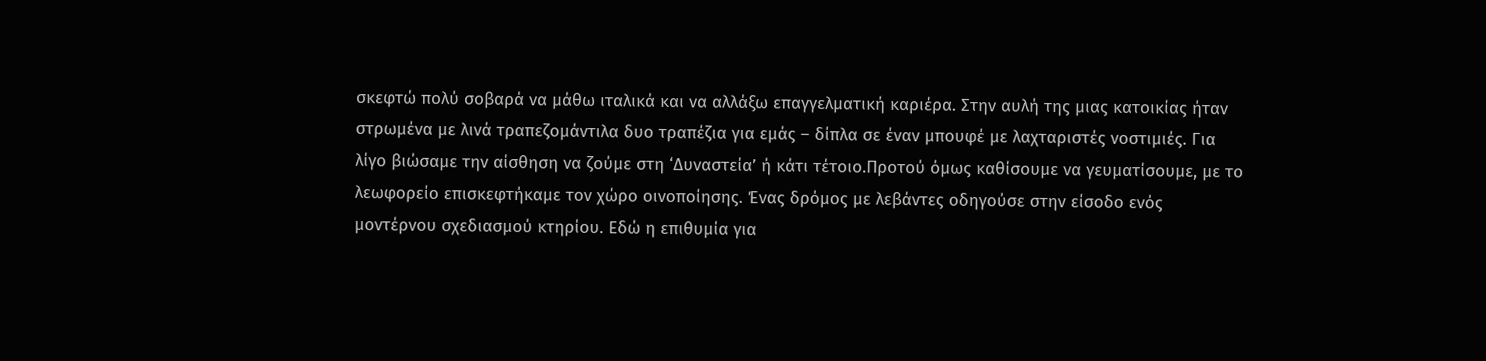σκεφτώ πολύ σοβαρά να μάθω ιταλικά και να αλλάξω επαγγελματική καριέρα. Στην αυλή της μιας κατοικίας ήταν στρωμένα με λινά τραπεζομάντιλα δυο τραπέζια για εμάς – δίπλα σε έναν μπουφέ με λαχταριστές νοστιμιές. Για λίγο βιώσαμε την αίσθηση να ζούμε στη ‘Δυναστεία’ ή κάτι τέτοιο.Προτού όμως καθίσουμε να γευματίσουμε, με το λεωφορείο επισκεφτήκαμε τον χώρο οινοποίησης. Ένας δρόμος με λεβάντες οδηγούσε στην είσοδο ενός μοντέρνου σχεδιασμού κτηρίου. Εδώ η επιθυμία για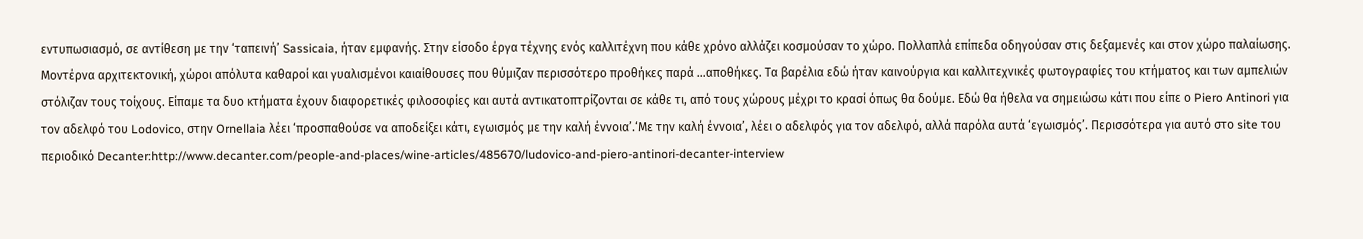εντυπωσιασμό, σε αντίθεση με την ‘ταπεινή’ Sassicaia, ήταν εμφανής. Στην είσοδο έργα τέχνης ενός καλλιτέχνη που κάθε χρόνο αλλάζει κοσμούσαν το χώρο. Πολλαπλά επίπεδα οδηγούσαν στις δεξαμενές και στον χώρο παλαίωσης. Μοντέρνα αρχιτεκτονική, χώροι απόλυτα καθαροί και γυαλισμένοι καιαίθουσες που θύμιζαν περισσότερο προθήκες παρά …αποθήκες. Τα βαρέλια εδώ ήταν καινούργια και καλλιτεχνικές φωτογραφίες του κτήματος και των αμπελιών στόλιζαν τους τοίχους. Είπαμε τα δυο κτήματα έχουν διαφορετικές φιλοσοφίες και αυτά αντικατοπτρίζονται σε κάθε τι, από τους χώρους μέχρι το κρασί όπως θα δούμε. Εδώ θα ήθελα να σημειώσω κάτι που είπε ο Piero Antinori για τον αδελφό του Lodovico, στην Ornellaia λέει ‘προσπαθούσε να αποδείξει κάτι, εγωισμός με την καλή έννοια’.‘Με την καλή έννοια’, λέει ο αδελφός για τον αδελφό, αλλά παρόλα αυτά ‘εγωισμός’. Περισσότερα για αυτό στο site του περιοδικό Decanter:http://www.decanter.com/people-and-places/wine-articles/485670/ludovico-and-piero-antinori-decanter-interview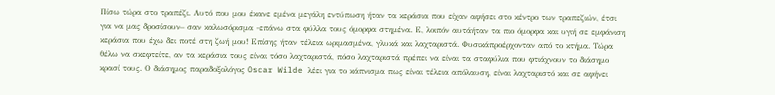Πίσω τώρα στο τραπέζι. Αυτό που μου έκανε εμένα μεγάλη εντύπωση ήταν τα κεράσια που είχαν αφήσει στο κέντρο των τραπεζιών, έτσι για να μας δροσίσουν– σαν καλωσόρισμα -επάνω στα φύλλα τους όμορφα στημένα. Ε, λοιπόν αυτάήταν τα πιο όμορφα και υγιή σε εμφάνιση κεράσια που έχω δει ποτέ στη ζωή μου! Επίσης ήταν τέλεια ωριμασμένα, γλυκά και λαχταριστά. Φυσικάπροέρχονταν από το κτήμα. Τώρα θέλω να σκεφτείτε, αν τα κεράσια τους είναι τόσο λαχταριστά, πόσο λαχταριστά πρέπει να είναι τα σταφύλια που φτιάχνουν το διάσημο κρασί τους. Ο διάσημος παραδοξολόγος Oscar Wilde λέει για το κάπνισμα πως είναι τέλεια απόλαυση, είναι λαχταριστό και σε αφήνει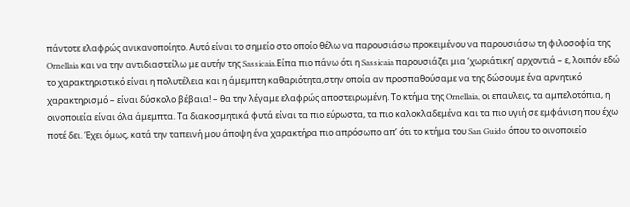πάντοτε ελαφρώς ανικανοποίητο. Αυτό είναι το σημείο στο οποίο θέλω να παρουσιάσω προκειμένου να παρουσιάσω τη φιλοσοφία της Ornellaia και να την αντιδιαστείλω με αυτήν της Sassicaia.Είπα πιο πάνω ότι η Sassicaia παρουσιάζει μια ‘χωριάτικη’ αρχοντιά – ε, λοιπόν εδώ το χαρακτηριστικό είναι η πολυτέλεια και η άμεμπτη καθαριότητα,στην οποία αν προσπαθούσαμε να της δώσουμε ένα αρνητικό χαρακτηρισμό – είναι δύσκολο βέβαια! – θα την λέγαμε ελαφρώς αποστειρωμένη. Το κτήμα της Ornellaia, οι επαυλεις, τα αμπελοτόπια, η οινοποιεία είναι όλα άμεμπτα. Τα διακοσμητικά φυτά είναι τα πιο εύρωστα, τα πιο καλοκλαδεμένα και τα πιο υγιή σε εμφάνιση που έχω ποτέ δει. Έχει όμως, κατά την ταπεινή μου άποψη ένα χαρακτήρα πιο απρόσωπο απ’ ότι το κτήμα του San Guido όπου το οινοποιείο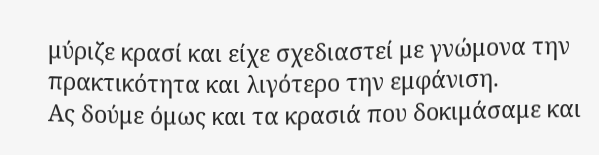μύριζε κρασί και είχε σχεδιαστεί με γνώμονα την πρακτικότητα και λιγότερο την εμφάνιση.
Ας δούμε όμως και τα κρασιά που δοκιμάσαμε και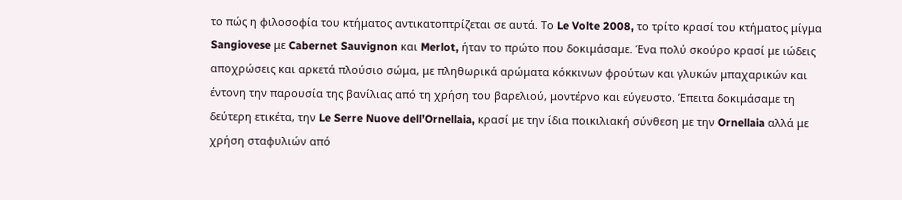το πώς η φιλοσοφία του κτήματος αντικατοπτρίζεται σε αυτά. Το Le Volte 2008, το τρίτο κρασί του κτήματος μίγμα Sangiovese με Cabernet Sauvignon και Merlot, ήταν το πρώτο που δοκιμάσαμε. Ένα πολύ σκούρο κρασί με ιώδεις αποχρώσεις και αρκετά πλούσιο σώμα, με πληθωρικά αρώματα κόκκινων φρούτων και γλυκών μπαχαρικών και έντονη την παρουσία της βανίλιας από τη χρήση του βαρελιού, μοντέρνο και εύγευστο. Έπειτα δοκιμάσαμε τη δεύτερη ετικέτα, την Le Serre Nuove dell’Ornellaia, κρασί με την ίδια ποικιλιακή σύνθεση με την Ornellaia αλλά με χρήση σταφυλιών από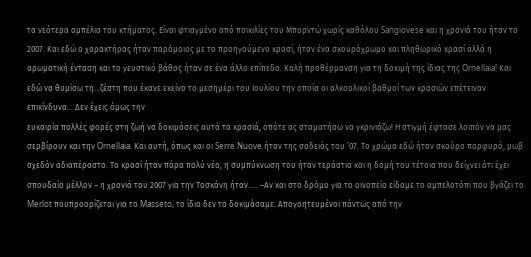τα νεότερα αμπέλια του κτήματος. Είναι φτιαγμένο από ποικιλίες του Μπορντώ χωρίς καθόλου Sangiovese και η χρονιά του ήταν το 2007. Και εδώ ο χαρακτήρας ήταν παρόμοιος με το προηγούμενο κρασί, ήταν ένα σκουρόχρωμο και πληθωρικό κρασί αλλά η αρωματική ένταση και το γευστικό βάθος ήταν σε ένα άλλο επίπεδο. Καλή προθέρμανση για τη δοκιμή της ίδιας της Ornellaia! Και εδώ να θυμίσω τη…ζέστη που έκανε εκείνο το μεσημέρι του Ιουλίου την οποία οι αλκοολικοί βαθμοί των κρασιών επέτειναν επικίνδυνα… Δεν έχεις όμως την
ευκαιρία πολλές φορές στη ζωή να δοκιμάσεις αυτά τα κρασιά, οπότε ας σταματήσω να γκρινιάζω! Η στιγμή έφτασε λοιπόν να μας σερβίρουν και την Ornellaia. Και αυτή, όπως και οι Serre Nuove ήταν της σοδειάς του ’07. Το χρώμα εδώ ήταν σκούρο πορφυρό, μωβ σχεδόν αδιαπέραστο. Το κρασί ήταν πάρα πολύ νέο, η συμπύκνωση του ήταν τεράστια και η δομή του τέτοια που δείχνει ότι έχει σπουδαίο μέλλον – η χρονιά του 2007 για την Τοσκάνη ήταν….. –Αν και στο δρόμο για το οινοπείο είδαμε το αμπελοτόπι που βγάζει το Merlot πουπροορίζεται για το Masseto, το ίδιο δεν το δοκιμάσαμε. Απογοητευμένοι πάντως από την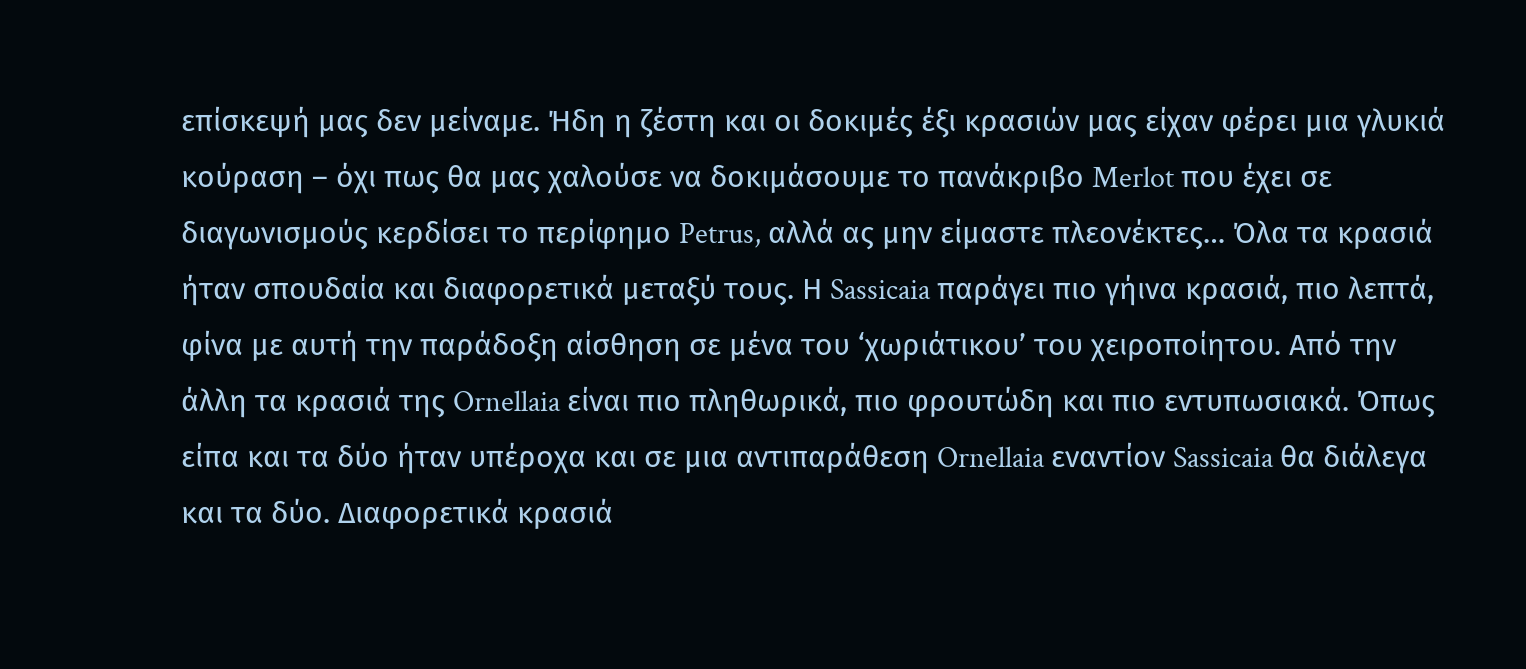επίσκεψή μας δεν μείναμε. Ήδη η ζέστη και οι δοκιμές έξι κρασιών μας είχαν φέρει μια γλυκιά κούραση – όχι πως θα μας χαλούσε να δοκιμάσουμε το πανάκριβο Merlot που έχει σε διαγωνισμούς κερδίσει το περίφημο Petrus, αλλά ας μην είμαστε πλεονέκτες… Όλα τα κρασιά ήταν σπουδαία και διαφορετικά μεταξύ τους. Η Sassicaia παράγει πιο γήινα κρασιά, πιο λεπτά, φίνα με αυτή την παράδοξη αίσθηση σε μένα του ‘χωριάτικου’ του χειροποίητου. Από την άλλη τα κρασιά της Ornellaia είναι πιο πληθωρικά, πιο φρουτώδη και πιο εντυπωσιακά. Όπως είπα και τα δύο ήταν υπέροχα και σε μια αντιπαράθεση Ornellaia εναντίον Sassicaia θα διάλεγα και τα δύο. Διαφορετικά κρασιά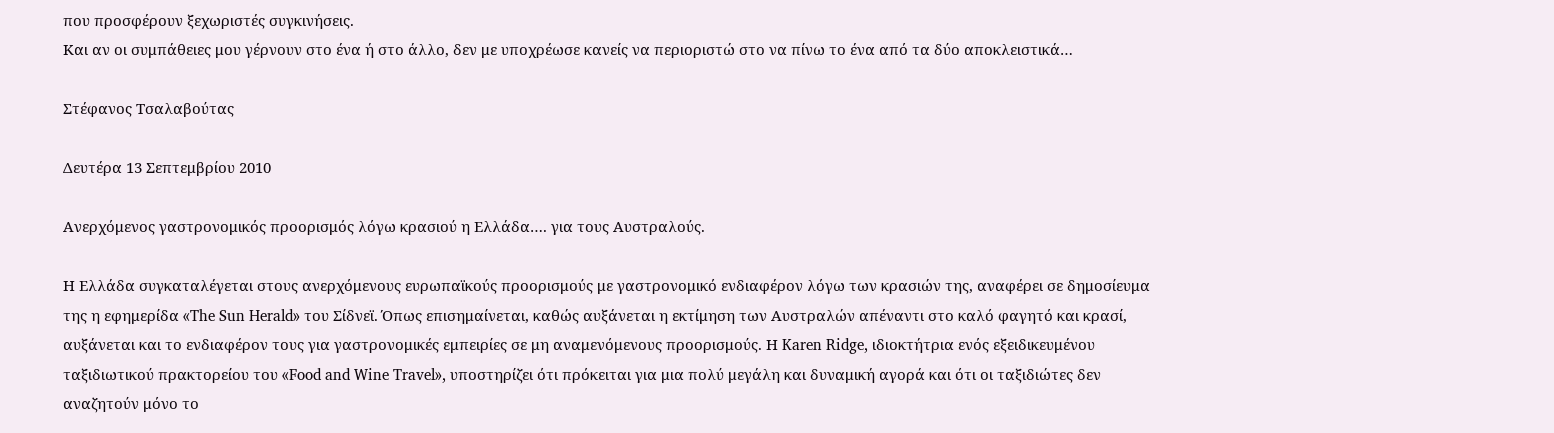που προσφέρουν ξεχωριστές συγκινήσεις.
Και αν οι συμπάθειες μου γέρνουν στο ένα ή στο άλλο, δεν με υποχρέωσε κανείς να περιοριστώ στο να πίνω το ένα από τα δύο αποκλειστικά…

Στέφανος Τσαλαβούτας

Δευτέρα 13 Σεπτεμβρίου 2010

Ανερχόμενος γαστρονομικός προορισμός λόγω κρασιού η Ελλάδα…. για τους Αυστραλούς.

Η Ελλάδα συγκαταλέγεται στους ανερχόμενους ευρωπαϊκούς προορισμούς με γαστρονομικό ενδιαφέρον λόγω των κρασιών της, αναφέρει σε δημοσίευμα της η εφημερίδα «The Sun Herald» του Σίδνεϊ. Όπως επισημαίνεται, καθώς αυξάνεται η εκτίμηση των Αυστραλών απέναντι στο καλό φαγητό και κρασί, αυξάνεται και το ενδιαφέρον τους για γαστρονομικές εμπειρίες σε μη αναμενόμενους προορισμούς. Η Karen Ridge, ιδιοκτήτρια ενός εξειδικευμένου ταξιδιωτικού πρακτορείου του «Food and Wine Travel», υποστηρίζει ότι πρόκειται για μια πολύ μεγάλη και δυναμική αγορά και ότι οι ταξιδιώτες δεν αναζητούν μόνο το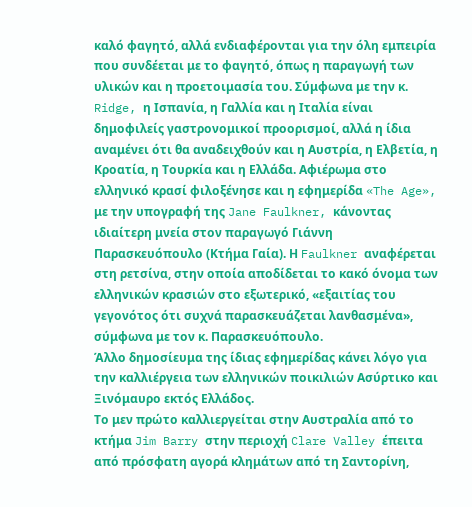καλό φαγητό, αλλά ενδιαφέρονται για την όλη εμπειρία που συνδέεται με το φαγητό, όπως η παραγωγή των υλικών και η προετοιμασία του. Σύμφωνα με την κ. Ridge, η Ισπανία, η Γαλλία και η Ιταλία είναι δημοφιλείς γαστρονομικοί προορισμοί, αλλά η ίδια αναμένει ότι θα αναδειχθούν και η Αυστρία, η Ελβετία, η Κροατία, η Τουρκία και η Ελλάδα. Αφιέρωμα στο ελληνικό κρασί φιλοξένησε και η εφημερίδα «The Age», με την υπογραφή της Jane Faulkner, κάνοντας ιδιαίτερη μνεία στον παραγωγό Γιάννη Παρασκευόπουλο (Κτήμα Γαία). Η Faulkner αναφέρεται στη ρετσίνα, στην οποία αποδίδεται το κακό όνομα των ελληνικών κρασιών στο εξωτερικό, «εξαιτίας του γεγονότος ότι συχνά παρασκευάζεται λανθασμένα», σύμφωνα με τον κ. Παρασκευόπουλο.
Άλλο δημοσίευμα της ίδιας εφημερίδας κάνει λόγο για την καλλιέργεια των ελληνικών ποικιλιών Ασύρτικο και Ξινόμαυρο εκτός Ελλάδος.
Το μεν πρώτο καλλιεργείται στην Αυστραλία από το κτήμα Jim Barry στην περιοχή Clare Valley έπειτα από πρόσφατη αγορά κλημάτων από τη Σαντορίνη,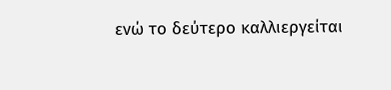ενώ το δεύτερο καλλιεργείται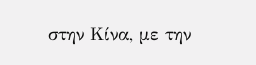στην Κίνα, με την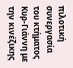πιλοτική συνεργασία του κτήματος Κυρ-Γιάννη με την κινέζικης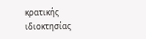κρατικής ιδιοκτησίας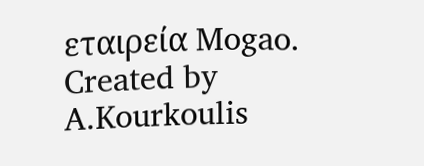εταιρεία Mogao.
Created by A.Kourkoulis